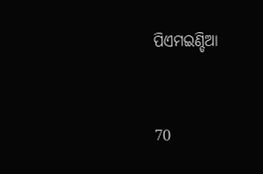ପିଏମଇଣ୍ଡିଆ


70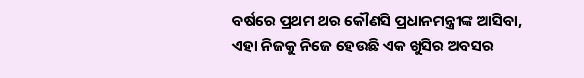ବର୍ଷରେ ପ୍ରଥମ ଥର କୌଣସି ପ୍ରଧାନମନ୍ତ୍ରୀଙ୍କ ଆସିବା, ଏହା ନିଜକୁ ନିଜେ ହେଉଛି ଏକ ଖୁସିର ଅବସର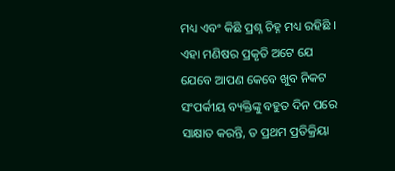ମଧ୍ୟ ଏବଂ କିଛି ପ୍ରଶ୍ନ ଚିହ୍ନ ମଧ୍ୟ ରହିଛି । ଏହା ମଣିଷର ପ୍ରକୃତି ଅଟେ ଯେ ଯେବେ ଆପଣ କେବେ ଖୁବ ନିକଟ ସଂପର୍କୀୟ ବ୍ୟକ୍ତିଙ୍କୁ ବହୁତ ଦିନ ପରେ ସାକ୍ଷାତ କରନ୍ତି, ତ ପ୍ରଥମ ପ୍ରତିକ୍ରିୟା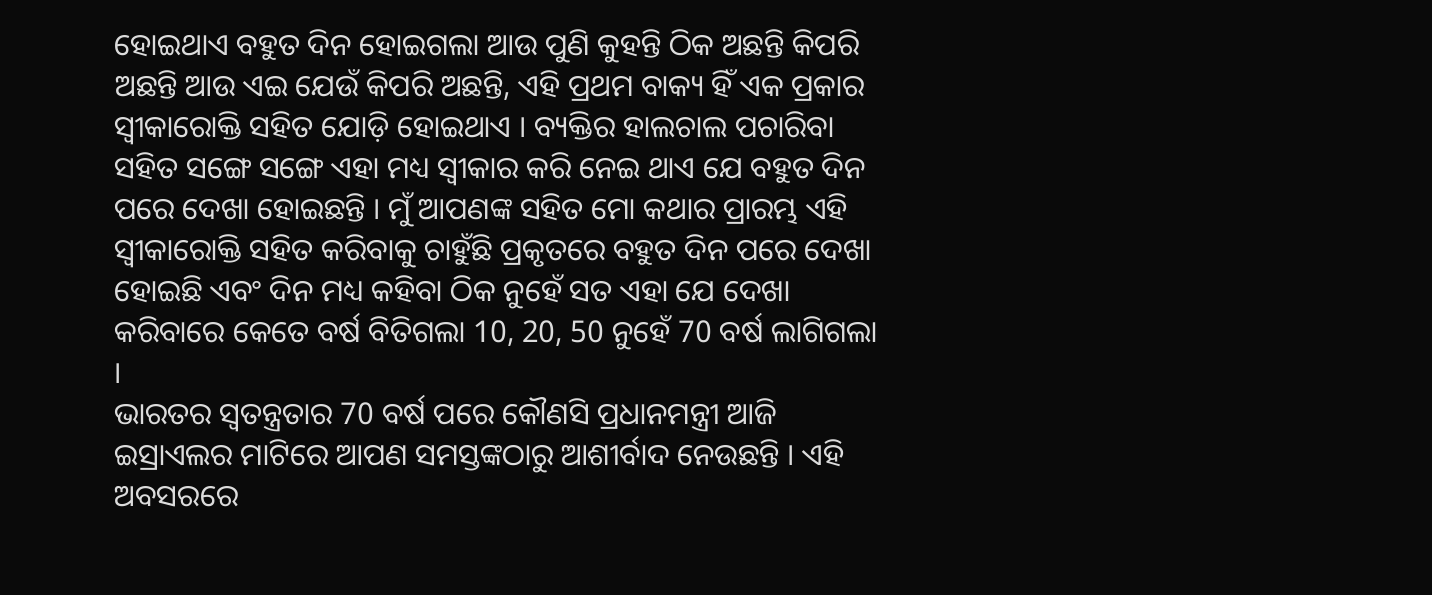ହୋଇଥାଏ ବହୁତ ଦିନ ହୋଇଗଲା ଆଉ ପୁଣି କୁହନ୍ତି ଠିକ ଅଛନ୍ତି କିପରି ଅଛନ୍ତି ଆଉ ଏଇ ଯେଉଁ କିପରି ଅଛନ୍ତି, ଏହି ପ୍ରଥମ ବାକ୍ୟ ହିଁ ଏକ ପ୍ରକାର ସ୍ୱୀକାରୋକ୍ତି ସହିତ ଯୋଡ଼ି ହୋଇଥାଏ । ବ୍ୟକ୍ତିର ହାଲଚାଲ ପଚାରିବା ସହିତ ସଙ୍ଗେ ସଙ୍ଗେ ଏହା ମଧ୍ୟ ସ୍ୱୀକାର କରି ନେଇ ଥାଏ ଯେ ବହୁତ ଦିନ ପରେ ଦେଖା ହୋଇଛନ୍ତି । ମୁଁ ଆପଣଙ୍କ ସହିତ ମୋ କଥାର ପ୍ରାରମ୍ଭ ଏହି ସ୍ୱୀକାରୋକ୍ତି ସହିତ କରିବାକୁ ଚାହୁଁଛି ପ୍ରକୃତରେ ବହୁତ ଦିନ ପରେ ଦେଖା ହୋଇଛି ଏବଂ ଦିନ ମଧ୍ୟ କହିବା ଠିକ ନୁହେଁ ସତ ଏହା ଯେ ଦେଖା କରିବାରେ କେତେ ବର୍ଷ ବିତିଗଲା 10, 20, 50 ନୁହେଁ 70 ବର୍ଷ ଲାଗିଗଲା ।
ଭାରତର ସ୍ୱତନ୍ତ୍ରତାର 70 ବର୍ଷ ପରେ କୌଣସି ପ୍ରଧାନମନ୍ତ୍ରୀ ଆଜି ଇସ୍ରାଏଲର ମାଟିରେ ଆପଣ ସମସ୍ତଙ୍କଠାରୁ ଆଶୀର୍ବାଦ ନେଉଛନ୍ତି । ଏହି ଅବସରରେ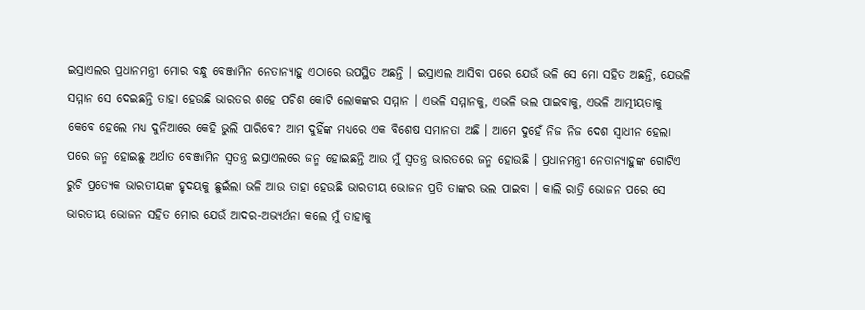ଇସ୍ରାଏଲର ପ୍ରଧାନମନ୍ତ୍ରୀ ମୋର ବନ୍ଧୁ ବେଞ୍ଜାମିନ ନେତାନ୍ୟାହୁ ଏଠାରେ ଉପସ୍ଥିତ ଅଛନ୍ତି । ଇସ୍ରାଏଲ ଆସିବା ପରେ ଯେଉଁ ଭଳି ସେ ମୋ ସହିତ ଅଛନ୍ତି, ଯେଭଳି ସମ୍ମାନ ସେ ଦେଇଛନ୍ତି ତାହା ହେଉଛି ଭାରତର ଶହେ ପଚିଶ କୋଟି ଲୋକଙ୍କର ସମ୍ମାନ । ଏଭଳି ସମ୍ମାନକୁ, ଏଭଳି ଭଲ ପାଇବାକୁ, ଏଭଳି ଆତ୍ମୀୟତାକୁ କେବେ ହେଲେ ମଧ୍ୟ ଦୁନିଆରେ କେହି ଭୁଲି ପାରିବେ? ଆମ ଦୁହିଁଙ୍କ ମଧ୍ୟରେ ଏକ ବିଶେଷ ସମାନତା ଅଛି । ଆମେ ଦୁହେଁ ନିଜ ନିଜ ଦେଶ ସ୍ୱାଧୀନ ହେଲା ପରେ ଜନ୍ମ ହୋଇଛୁ ଅର୍ଥାତ ବେଞ୍ଜାମିନ ସ୍ୱତନ୍ତ୍ର ଇସ୍ରାଏଲରେ ଜନ୍ମ ହୋଇଛନ୍ତି ଆଉ ମୁଁ ସ୍ୱତନ୍ତ୍ର ଭାରତରେ ଜନ୍ମ ହୋଉଛି । ପ୍ରଧାନମନ୍ତ୍ରୀ ନେତାନ୍ୟାହୁଙ୍କ ଗୋଟିଏ ରୁଚି ପ୍ରତ୍ୟେକ ଭାରତୀୟଙ୍କ ହୃଦୟକୁ ଛୁଇଁଲା ଭଳି ଆଉ ତାହା ହେଉଛି ଭାରତୀୟ ଭୋଜନ ପ୍ରତି ତାଙ୍କର ଭଲ ପାଇବା । କାଲି ରାତ୍ରି ଭୋଜନ ପରେ ସେ ଭାରତୀୟ ଭୋଜନ ସହିତ ମୋର ଯେଉଁ ଆଦର-ଅଭ୍ୟର୍ଥନା କଲେ ମୁଁ ତାହାକୁ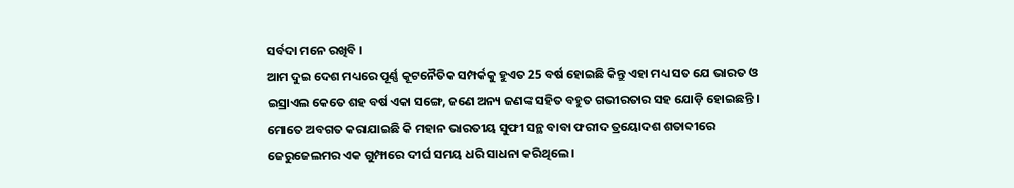ସର୍ବଦା ମନେ ରଖିବି ।
ଆମ ଦୁଇ ଦେଶ ମଧ୍ୟରେ ପୂର୍ଣ୍ଣ କୂଟନୈତିକ ସମ୍ପର୍କକୁ ହୁଏତ 25 ବର୍ଷ ହୋଇଛି କିନ୍ତୁ ଏହା ମଧ୍ୟ ସତ ଯେ ଭାରତ ଓ ଇସ୍ରାଏଲ କେତେ ଶହ ବର୍ଷ ଏକା ସଙ୍ଗେ, ଜଣେ ଅନ୍ୟ ଜଣଙ୍କ ସହିତ ବହୁତ ଗଭୀରତାର ସହ ଯୋଡ଼ି ହୋଇଛନ୍ତି । ମୋତେ ଅବଗତ କରାଯାଇଛି କି ମହାନ ଭାରତୀୟ ସୁଫୀ ସନ୍ଥ ବାବା ଫରୀଦ ତ୍ରୟୋଦଶ ଶତାବ୍ଦୀରେ ଜେରୁଜେଲମର ଏକ ଗୁମ୍ଫାରେ ଦୀର୍ଘ ସମୟ ଧରି ସାଧନା କରିଥିଲେ ।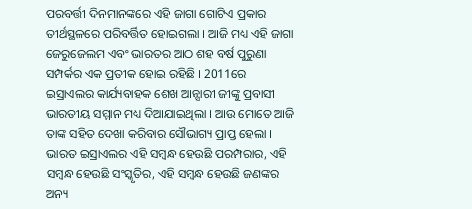ପରବର୍ତ୍ତୀ ଦିନମାନଙ୍କରେ ଏହି ଜାଗା ଗୋଟିଏ ପ୍ରକାର ତୀର୍ଥସ୍ଥଳରେ ପରିବର୍ତ୍ତିତ ହୋଇଗଲା । ଆଜି ମଧ୍ୟ ଏହି ଜାଗା ଜେରୁଜେଲମ ଏବଂ ଭାରତର ଆଠ ଶହ ବର୍ଷ ପୁରୁଣା ସମ୍ପର୍କର ଏକ ପ୍ରତୀକ ହୋଇ ରହିଛି । 2011ରେ ଇସ୍ରାଏଲର କାର୍ଯ୍ୟବାହକ ଶେଖ ଆନ୍ସାରୀ ଜୀଙ୍କୁ ପ୍ରବାସୀ ଭାରତୀୟ ସମ୍ମାନ ମଧ୍ୟ ଦିଆଯାଇଥିଲା । ଆଉ ମୋତେ ଆଜି ତାଙ୍କ ସହିତ ଦେଖା କରିବାର ସୌଭାଗ୍ୟ ପ୍ରାପ୍ତ ହେଲା । ଭାରତ ଇସ୍ରାଏଲର ଏହି ସମ୍ବନ୍ଧ ହେଉଛି ପରମ୍ପରାର, ଏହି ସମ୍ବନ୍ଧ ହେଉଛି ସଂସ୍କୃତିର, ଏହି ସମ୍ବନ୍ଧ ହେଉଛି ଜଣଙ୍କର ଅନ୍ୟ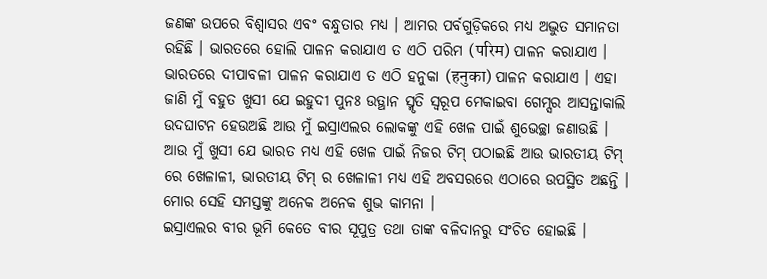ଜଣଙ୍କ ଉପରେ ବିଶ୍ୱାସର ଏବଂ ବନ୍ଧୁତାର ମଧ୍ୟ । ଆମର ପର୍ବଗୁଡ଼ିକରେ ମଧ୍ୟ ଅଦ୍ଭୁତ ସମାନତା ରହିଛି । ଭାରତରେ ହୋଲି ପାଳନ କରାଯାଏ ତ ଏଠି ପରିମ (परिम) ପାଳନ କରାଯାଏ । ଭାରତରେ ଦୀପାବଳୀ ପାଳନ କରାଯାଏ ତ ଏଠି ହନୁକା (हनुका) ପାଳନ କରାଯାଏ । ଏହା ଜାଣି ମୁଁ ବହୁତ ଖୁସୀ ଯେ ଇହୁଦୀ ପୁନଃ ଉତ୍ଥାନ ସ୍ମୃତି ସ୍ୱରୂପ ମେକାଇବା ଗେମ୍ସର ଆସନ୍ତାକାଲି ଉଦଘାଟନ ହେଉଅଛି ଆଉ ମୁଁ ଇସ୍ରାଏଲର ଲୋକଙ୍କୁ ଏହି ଖେଳ ପାଇଁ ଶୁଭେଚ୍ଛା ଜଣାଉଛି । ଆଉ ମୁଁ ଖୁସୀ ଯେ ଭାରତ ମଧ୍ୟ ଏହି ଖେଳ ପାଇଁ ନିଜର ଟିମ୍ ପଠାଇଛି ଆଉ ଭାରତୀୟ ଟିମ୍ ରେ ଖେଳାଳୀ, ଭାରତୀୟ ଟିମ୍ ର ଖେଳାଳୀ ମଧ୍ୟ ଏହି ଅବସରରେ ଏଠାରେ ଉପସ୍ଥିତ ଅଛନ୍ତି । ମୋର ସେହି ସମସ୍ତଙ୍କୁ ଅନେକ ଅନେକ ଶୁଭ କାମନା ।
ଇସ୍ରାଏଲର ବୀର ଭୂମି କେତେ ବୀର ସୂପୁତ୍ର ତଥା ତାଙ୍କ ବଳିଦାନରୁ ସଂଚିତ ହୋଇଛି ।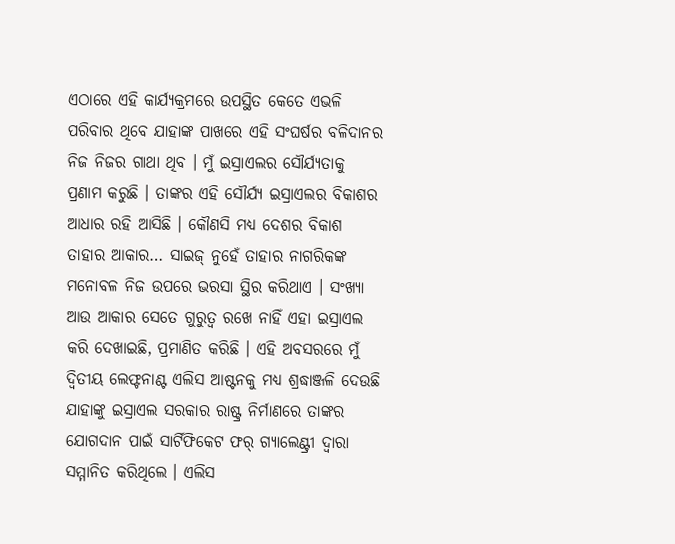ଏଠାରେ ଏହି କାର୍ଯ୍ୟକ୍ରମରେ ଉପସ୍ଥିତ କେତେ ଏଭଳି ପରିବାର ଥିବେ ଯାହାଙ୍କ ପାଖରେ ଏହି ସଂଘର୍ଷର ବଳିଦାନର ନିଜ ନିଜର ଗାଥା ଥିବ । ମୁଁ ଇସ୍ରାଏଲର ସୌର୍ଯ୍ୟତାକୁ ପ୍ରଣାମ କରୁଛି । ତାଙ୍କର ଏହି ସୌର୍ଯ୍ୟ ଇସ୍ରାଏଲର ବିକାଶର ଆଧାର ରହି ଆସିଛି । କୌଣସି ମଧ୍ୟ ଦେଶର ବିକାଶ ତାହାର ଆକାର… ସାଇଜ୍ ନୁହେଁ ତାହାର ନାଗରିକଙ୍କ ମନୋବଳ ନିଜ ଉପରେ ଭରସା ସ୍ଥିର କରିଥାଏ । ସଂଖ୍ୟା ଆଉ ଆକାର ସେତେ ଗୁରୁତ୍ୱ ରଖେ ନାହିଁ ଏହା ଇସ୍ରାଏଲ କରି ଦେଖାଇଛି, ପ୍ରମାଣିତ କରିଛି । ଏହି ଅବସରରେ ମୁଁ ଦ୍ୱିତୀୟ ଲେଫ୍ଟନାଣ୍ଟ ଏଲିସ ଆଷ୍ଟନକୁ ମଧ୍ୟ ଶ୍ରଦ୍ଧାଞ୍ଜଳି ଦେଉଛି ଯାହାଙ୍କୁ ଇସ୍ରାଏଲ ସରକାର ରାଷ୍ଟ୍ର ନିର୍ମାଣରେ ତାଙ୍କର ଯୋଗଦାନ ପାଇଁ ସାର୍ଟିଫିକେଟ ଫର୍ ଗ୍ୟାଲେଣ୍ଟ୍ରୀ ଦ୍ୱାରା ସମ୍ମାନିତ କରିଥିଲେ । ଏଲିସ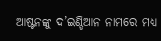ଆଷ୍ଟନଙ୍କୁ ଦ’ଇଣ୍ଡିଆନ ନାମରେ ମଧ୍ୟ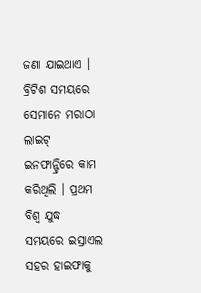ଜଣା ଯାଇଥାଏ । ବ୍ରିଟିଶ ସମୟରେ ସେମାନେ ମରାଠା ଲାଇଟ୍ ଇନଫାନ୍ଟ୍ରିରେ କାମ କରିଥିଲି । ପ୍ରଥମ ବିଶ୍ୱ ଯୁଦ୍ଧ ସମୟରେ ଇସ୍ରାଏଲ ସହର ହାଇଫାକୁ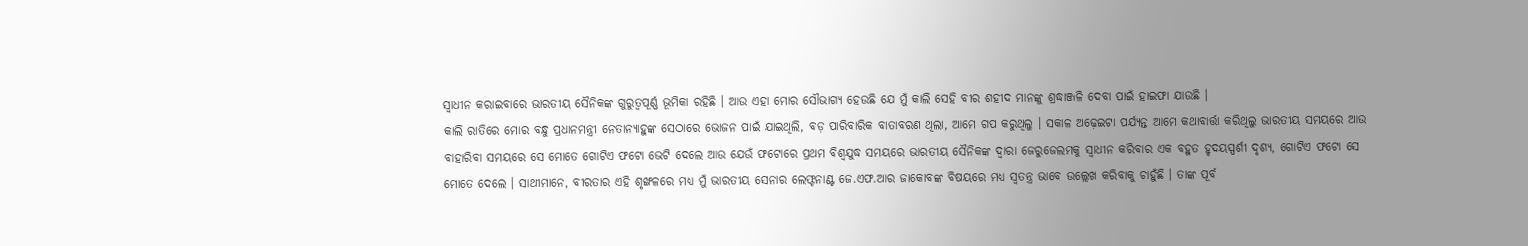ସ୍ୱାଧୀନ କରାଇବାରେ ଭାରତୀୟ ସୈନିକଙ୍କ ଗୁରୁତ୍ୱପୂର୍ଣ୍ଣ ଭୂମିକା ରହିଛି । ଆଉ ଏହା ମୋର ସୌଭାଗ୍ୟ ହେଉଛି ଯେ ମୁଁ କାଲି ସେହି ବୀର ଶହୀଦ ମାନଙ୍କୁ ଶ୍ରଦ୍ଧାଞ୍ଜଳି ଦେବା ପାଇଁ ହାଇଫା ଯାଉଛି ।
କାଲି ରାତିରେ ମୋର ବନ୍ଧୁ ପ୍ରଧାନମନ୍ତ୍ରୀ ନେତାନ୍ୟାହୁଙ୍କ ସେଠାରେ ଭୋଜନ ପାଇଁ ଯାଇଥିଲି, ବଡ଼ ପାରିବାରିକ ବାତାବରଣ ଥିଲା, ଆମେ ଗପ କରୁଥିଲୁ । ସକାଳ ଅଢ଼େଇଟା ପର୍ଯ୍ୟନ୍ତ ଆମେ କଥାବାର୍ତ୍ତା କରିଥିଲୁ ଭାରତୀୟ ସମୟରେ ଆଉ ବାହାରିବା ସମୟରେ ସେ ମୋତେ ଗୋଟିଏ ଫଟୋ ଭେଟି ଦେଲେ ଆଉ ଯେଉଁ ଫଟୋରେ ପ୍ରଥମ ବିଶ୍ୱଯୁଦ୍ଧ ସମୟରେ ଭାରତୀୟ ସୈନିକଙ୍କ ଦ୍ୱାରା ଜେରୁଜେଲମକୁ ସ୍ୱାଧୀନ କରିବାର ଏକ ବହୁତ ହୃଦୟସ୍ପର୍ଶୀ ଦୃଶ୍ୟ, ଗୋଟିଏ ଫଟୋ ସେ ମୋତେ ଦେଲେ । ସାଥୀମାନେ, ବୀରତାର ଏହି ଶୃଙ୍ଖଳରେ ମଧ୍ୟ ମୁଁ ଭାରତୀୟ ସେନାର ଲେଫ୍ଟନାଣ୍ଟ ଜେ.ଏଫ.ଆର ଜାକୋବଙ୍କ ବିଷୟରେ ମଧ୍ୟ ସ୍ୱତନ୍ତ୍ର ଭାବେ ଉଲ୍ଲେଖ କରିବାକୁ ଚାହୁଁଛି । ତାଙ୍କ ପୂର୍ବ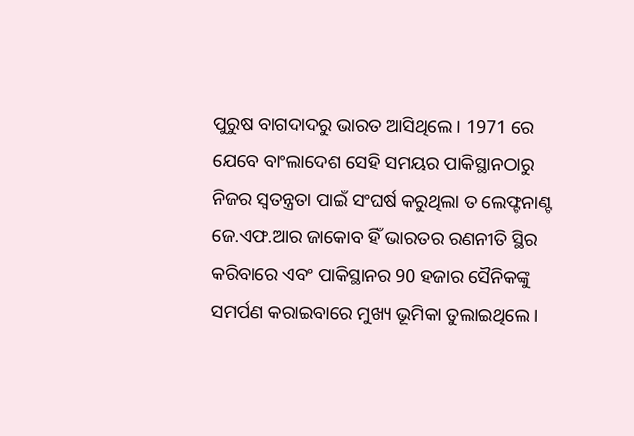ପୁରୁଷ ବାଗଦାଦରୁ ଭାରତ ଆସିଥିଲେ । 1971 ରେ ଯେବେ ବାଂଲାଦେଶ ସେହି ସମୟର ପାକିସ୍ଥାନଠାରୁ ନିଜର ସ୍ୱତନ୍ତ୍ରତା ପାଇଁ ସଂଘର୍ଷ କରୁଥିଲା ତ ଲେଫ୍ଟନାଣ୍ଟ ଜେ.ଏଫ.ଆର ଜାକୋବ ହିଁ ଭାରତର ରଣନୀତି ସ୍ଥିର କରିବାରେ ଏବଂ ପାକିସ୍ଥାନର 90 ହଜାର ସୈନିକଙ୍କୁ ସମର୍ପଣ କରାଇବାରେ ମୁଖ୍ୟ ଭୂମିକା ତୁଲାଇଥିଲେ ।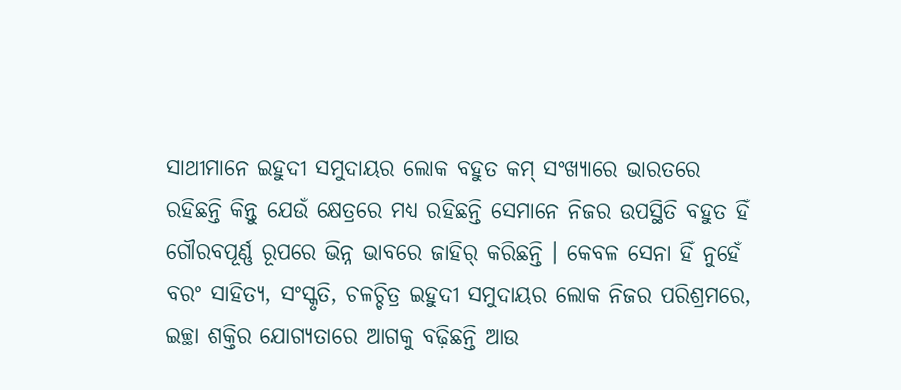ସାଥୀମାନେ ଇହୁଦୀ ସମୁଦାୟର ଲୋକ ବହୁତ କମ୍ ସଂଖ୍ୟାରେ ଭାରତରେ ରହିଛନ୍ତି କିନ୍ତୁ ଯେଉଁ କ୍ଷେତ୍ରରେ ମଧ୍ୟ ରହିଛନ୍ତି ସେମାନେ ନିଜର ଉପସ୍ଥିତି ବହୁତ ହିଁ ଗୌରବପୂର୍ଣ୍ଣ ରୂପରେ ଭିନ୍ନ ଭାବରେ ଜାହିର୍ କରିଛନ୍ତି । କେବଳ ସେନା ହିଁ ନୁହେଁ ବରଂ ସାହିତ୍ୟ, ସଂସ୍କୃତି, ଚଳଚ୍ଚିତ୍ର ଇହୁଦୀ ସମୁଦାୟର ଲୋକ ନିଜର ପରିଶ୍ରମରେ, ଇଚ୍ଛା ଶକ୍ତିର ଯୋଗ୍ୟତାରେ ଆଗକୁ ବଢ଼ିଛନ୍ତି ଆଉ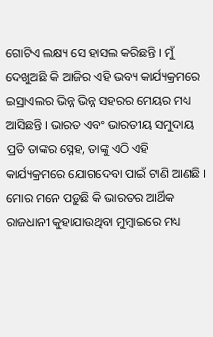ଗୋଟିଏ ଲକ୍ଷ୍ୟ ସେ ହାସଲ କରିଛନ୍ତି । ମୁଁ ଦେଖୁଅଛି କି ଆଜିର ଏହି ଭବ୍ୟ କାର୍ଯ୍ୟକ୍ରମରେ ଇସ୍ରାଏଲର ଭିନ୍ନ ଭିନ୍ନ ସହରର ମେୟର ମଧ୍ୟ ଆସିଛନ୍ତି । ଭାରତ ଏବଂ ଭାରତୀୟ ସମୁଦାୟ ପ୍ରତି ତାଙ୍କର ସ୍ନେହ, ତାଙ୍କୁ ଏଠି ଏହି କାର୍ଯ୍ୟକ୍ରମରେ ଯୋଗଦେବା ପାଇଁ ଟାଣି ଆଣଛି । ମୋର ମନେ ପଡ଼ୁଛି କି ଭାରତର ଆର୍ଥିକ ରାଜଧାନୀ କୁହାଯାଉଥିବା ମୁମ୍ବାଇରେ ମଧ୍ୟ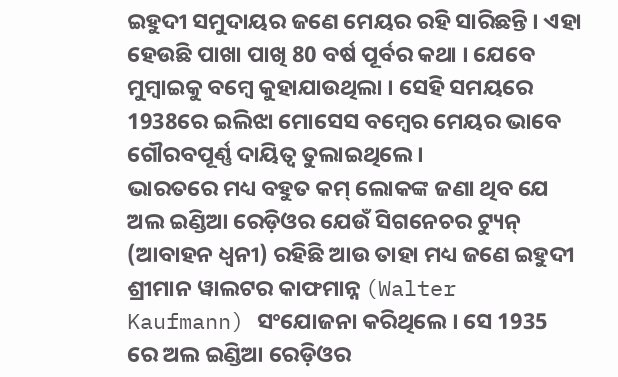ଇହୁଦୀ ସମୁଦାୟର ଜଣେ ମେୟର ରହି ସାରିଛନ୍ତି । ଏହା ହେଉଛି ପାଖା ପାଖି 80 ବର୍ଷ ପୂର୍ବର କଥା । ଯେବେ ମୁମ୍ବାଇକୁ ବମ୍ବେ କୁହାଯାଉଥିଲା । ସେହି ସମୟରେ 1938ରେ ଇଲିଝା ମୋସେସ ବମ୍ବେର ମେୟର ଭାବେ ଗୌରବପୂର୍ଣ୍ଣ ଦାୟିତ୍ୱ ତୁଲାଇଥିଲେ ।
ଭାରତରେ ମଧ୍ୟ ବହୁତ କମ୍ ଲୋକଙ୍କ ଜଣା ଥିବ ଯେ ଅଲ ଇଣ୍ଡିଆ ରେଡ଼ିଓର ଯେଉଁ ସିଗନେଚର ଟ୍ୟୁନ୍ (ଆବାହନ ଧ୍ୱନୀ) ରହିଛି ଆଉ ତାହା ମଧ୍ୟ ଜଣେ ଇହୁଦୀ ଶ୍ରୀମାନ ୱାଲଟର କାଫମାନ୍ନ (Walter Kaufmann) ସଂଯୋଜନା କରିଥିଲେ । ସେ 1935 ରେ ଅଲ ଇଣ୍ଡିଆ ରେଡ଼ିଓର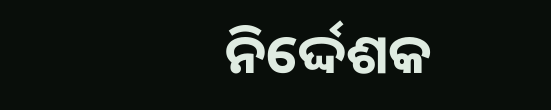ନିର୍ଦ୍ଦେଶକ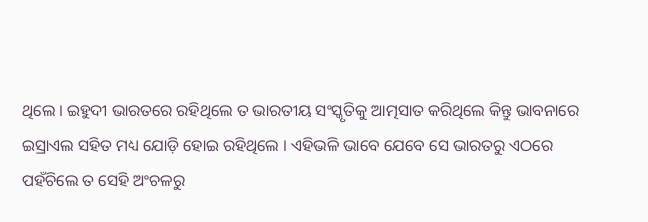ଥିଲେ । ଇହୁଦୀ ଭାରତରେ ରହିଥିଲେ ତ ଭାରତୀୟ ସଂସ୍କୃତିକୁ ଆତ୍ମସାତ କରିଥିଲେ କିନ୍ତୁ ଭାବନାରେ ଇସ୍ରାଏଲ ସହିତ ମଧ୍ୟ ଯୋଡ଼ି ହୋଇ ରହିଥିଲେ । ଏହିଭଳି ଭାବେ ଯେବେ ସେ ଭାରତରୁ ଏଠରେ ପହଁଚିଲେ ତ ସେହି ଅଂଚଳରୁ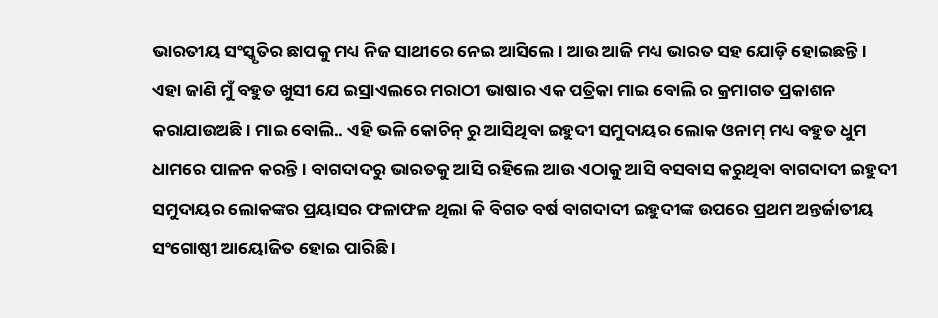ଭାରତୀୟ ସଂସ୍କୃତିର ଛାପକୁ ମଧ୍ୟ ନିଜ ସାଥୀରେ ନେଇ ଆସିଲେ । ଆଉ ଆଜି ମଧ୍ୟ ଭାରତ ସହ ଯୋଡ଼ି ହୋଇଛନ୍ତି ।
ଏହା ଜାଣି ମୁଁ ବହୁତ ଖୁସୀ ଯେ ଇସ୍ରାଏଲରେ ମରାଠୀ ଭାଷାର ଏକ ପତ୍ରିକା ମାଇ ବୋଲି ର କ୍ରମାଗତ ପ୍ରକାଶନ କରାଯାଉଅଛି । ମାଇ ବୋଲି.. ଏହି ଭଳି କୋଚିନ୍ ରୁ ଆସିଥିବା ଇହୁଦୀ ସମୁଦାୟର ଲୋକ ଓନାମ୍ ମଧ୍ୟ ବହୁତ ଧୁମ ଧାମରେ ପାଳନ କରନ୍ତି । ବାଗଦାଦରୁ ଭାରତକୁ ଆସି ରହିଲେ ଆଉ ଏଠାକୁ ଆସି ବସବାସ କରୁଥିବା ବାଗଦାଦୀ ଇହୁଦୀ ସମୁଦାୟର ଲୋକଙ୍କର ପ୍ରୟାସର ଫଳାଫଳ ଥିଲା କି ବିଗତ ବର୍ଷ ବାଗଦାଦୀ ଇହୁଦୀଙ୍କ ଉପରେ ପ୍ରଥମ ଅନ୍ତର୍ଜାତୀୟ ସଂଗୋଷ୍ଠୀ ଆୟୋଜିତ ହୋଇ ପାରିଛି ।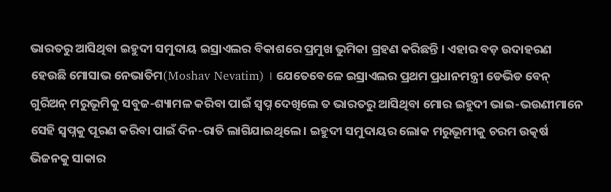ଭାରତରୁ ଆସିଥିବା ଇହୁଦୀ ସମୁଦାୟ ଇସ୍ରାଏଲର ବିକାଶରେ ପ୍ରମୁଖ ଭୁମିକା ଗ୍ରହଣ କରିଛନ୍ତି । ଏହାର ବଡ଼ ଉଦାହରଣ ହେଉଛି ମୋସାଭ ନେଭାତିମ(Moshav Nevatim) । ଯେତେବେଳେ ଇସ୍ରାଏଲର ପ୍ରଥମ ପ୍ରଧାନମନ୍ତ୍ରୀ ଡେଭିଡ ବେନ୍ ଗୁରିଅନ୍ ମରୁଭୂମିକୁ ସବୁଜ-ଶ୍ୟାମଳ କରିବା ପାଇଁ ସ୍ୱପ୍ନ ଦେଖିଲେ ତ ଭାରତରୁ ଆସିଥିବା ମୋର ଇହୁଦୀ ଭାଇ-ଭଉଣୀମାନେ ସେହି ସ୍ୱପ୍ନକୁ ପୂରଣ କରିବା ପାଇଁ ଦିନ-ରାତି ଲାଗିଯାଇଥିଲେ । ଇହୁଦୀ ସମୁଦାୟର ଲୋକ ମରୁଭୂମୀକୁ ଚରମ ଉତ୍କର୍ଷ ଭିଜନକୁ ସାକାର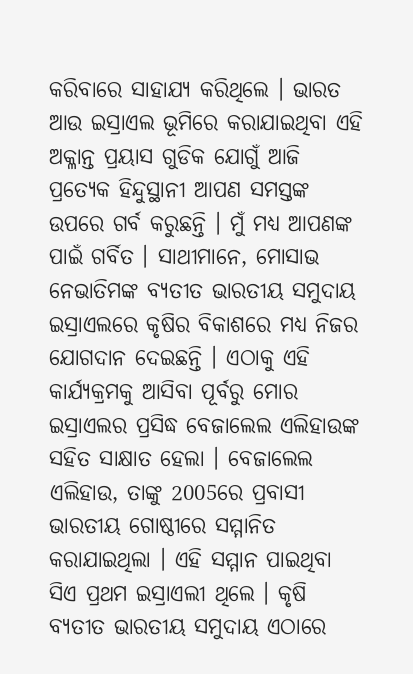କରିବାରେ ସାହାଯ୍ୟ କରିଥିଲେ । ଭାରତ ଆଉ ଇସ୍ରାଏଲ ଭୂମିରେ କରାଯାଇଥିବା ଏହି ଅକ୍ଳାନ୍ତ ପ୍ରୟାସ ଗୁଡିକ ଯୋଗୁଁ ଆଜି ପ୍ରତ୍ୟେକ ହିନ୍ଦୁସ୍ଥାନୀ ଆପଣ ସମସ୍ତଙ୍କ ଉପରେ ଗର୍ବ କରୁଛନ୍ତି । ମୁଁ ମଧ୍ୟ ଆପଣଙ୍କ ପାଇଁ ଗର୍ବିତ । ସାଥୀମାନେ, ମୋସାଭ ନେଭାତିମଙ୍କ ବ୍ୟତୀତ ଭାରତୀୟ ସମୁଦାୟ ଇସ୍ରାଏଲରେ କୃଷିର ବିକାଶରେ ମଧ୍ୟ ନିଜର ଯୋଗଦାନ ଦେଇଛନ୍ତି । ଏଠାକୁ ଏହି କାର୍ଯ୍ୟକ୍ରମକୁ ଆସିବା ପୂର୍ବରୁ ମୋର ଇସ୍ରାଏଲର ପ୍ରସିଦ୍ଧ ବେଜାଲେଲ ଏଲିହାଉଙ୍କ ସହିତ ସାକ୍ଷାତ ହେଲା । ବେଜାଲେଲ ଏଲିହାଉ, ତାଙ୍କୁ 2005ରେ ପ୍ରବାସୀ ଭାରତୀୟ ଗୋଷ୍ଠୀରେ ସମ୍ମାନିତ କରାଯାଇଥିଲା । ଏହି ସମ୍ମାନ ପାଇଥିବା ସିଏ ପ୍ରଥମ ଇସ୍ରାଏଲୀ ଥିଲେ । କୃଷି ବ୍ୟତୀତ ଭାରତୀୟ ସମୁଦାୟ ଏଠାରେ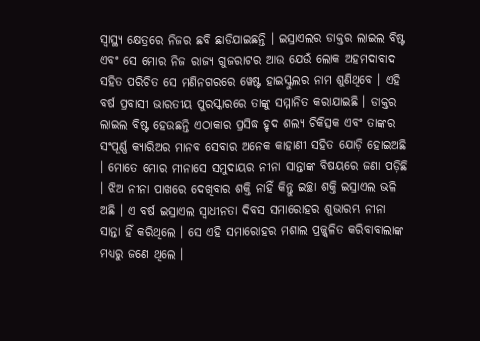ସ୍ୱାସ୍ଥ୍ୟ କ୍ଷେତ୍ରରେ ନିଜର ଛବି ଛାଡିଯାଇଛନ୍ତି । ଇସ୍ରାଏଲର ଡାକ୍ତର ଲାଇଲ ବିଷ୍ଟ ଏବଂ ସେ ମୋର ନିଜ ରାଜ୍ୟ ଗୁଜରାଟର ଆଉ ଯେଉଁ ଲୋକ ଅହମଦାବାଦ ସହିତ ପରିଚିତ ସେ ମଣିନଗରରେ ୱେଷ୍ଟ ହାଇସ୍କୁଲର ନାମ ଶୁଣିଥିବେ । ଏହି ବର୍ଷ ପ୍ରବାସୀ ଭାରତୀୟ ପୁରସ୍କାରରେ ତାଙ୍କୁ ସମ୍ମାନିତ କରାଯାଇଛି । ଡାକ୍ତର ଲାଇଲ ବିଷ୍ଟ ହେଉଛନ୍ତି ଏଠାକାର ପ୍ରସିଦ୍ଧ ହୃଦ ଶଲ୍ୟ ଚିକିତ୍ସକ ଏବଂ ତାଙ୍କର ସଂପୂର୍ଣ୍ଣ କ୍ୟାରିଅର ମାନବ ସେବାର ଅନେକ କାହାଣୀ ସହିତ ଯୋଡ଼ି ହୋଇଅଛି । ମୋତେ ମୋର ମୀନାସେ ସମୁଦାୟର ନୀନା ସାନ୍ତାଙ୍କ ବିଷୟରେ ଜଣା ପଡ଼ିଛି । ଝିଅ ନୀନା ପାଖରେ ଦେଖିବାର ଶକ୍ତି ନାହିଁ କିନ୍ତୁ ଇଚ୍ଛା ଶକ୍ତି ଇସ୍ରାଏଲ ଭଳି ଅଛି । ଏ ବର୍ଷ ଇସ୍ରାଏଲ ସ୍ୱାଧୀନତା ଦିବସ ସମାରୋହର ଶୁଭାରମ୍ଭ ନୀନା ସାନ୍ତା ହିଁ କରିଥିଲେ । ସେ ଏହି ସମାରୋହର ମଶାଲ ପ୍ରଜ୍ଜ୍ୱଳିତ କରିବାବାଲାଙ୍କ ମଧ୍ୟରୁ ଜଣେ ଥିଲେ ।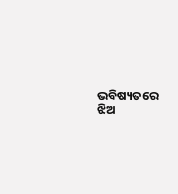ଭବିଷ୍ୟତରେ ଝିଅ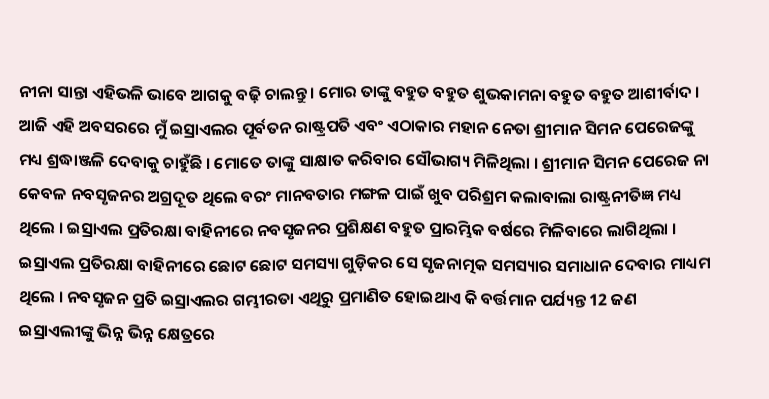ନୀନା ସାନ୍ତା ଏହିଭଳି ଭାବେ ଆଗକୁ ବଢ଼ି ଚାଲନ୍ତୁ । ମୋର ତାଙ୍କୁ ବହୁତ ବହୁତ ଶୁଭକାମନା ବହୁତ ବହୁତ ଆଶୀର୍ବାଦ । ଆଜି ଏହି ଅବସରରେ ମୁଁ ଇସ୍ରାଏଲର ପୂର୍ବତନ ରାଷ୍ଟ୍ରପତି ଏବଂ ଏଠାକାର ମହାନ ନେତା ଶ୍ରୀମାନ ସିମନ ପେରେଜଙ୍କୁ ମଧ୍ୟ ଶ୍ରଦ୍ଧାଞ୍ଜଳି ଦେବାକୁ ଚାହୁଁଛି । ମୋତେ ତାଙ୍କୁ ସାକ୍ଷାତ କରିବାର ସୌଭାଗ୍ୟ ମିଳିଥିଲା । ଶ୍ରୀମାନ ସିମନ ପେରେଜ ନା କେବଳ ନବସୃଜନର ଅଗ୍ରଦୂତ ଥିଲେ ବରଂ ମାନବତାର ମଙ୍ଗଳ ପାଇଁ ଖୁବ ପରିଶ୍ରମ କଲାବାଲା ରାଷ୍ଟ୍ରନୀତିଜ୍ଞ ମଧ୍ୟ ଥିଲେ । ଇସ୍ରାଏଲ ପ୍ରତିରକ୍ଷା ବାହିନୀରେ ନବସୃଜନର ପ୍ରଶିକ୍ଷଣ ବହୁତ ପ୍ରାରମ୍ଭିକ ବର୍ଷରେ ମିଳିବାରେ ଲାଗିଥିଲା । ଇସ୍ରାଏଲ ପ୍ରତିରକ୍ଷା ବାହିନୀରେ ଛୋଟ ଛୋଟ ସମସ୍ୟା ଗୁଡ଼ିକର ସେ ସୃଜନାତ୍ମକ ସମସ୍ୟାର ସମାଧାନ ଦେବାର ମାଧ୍ୟମ ଥିଲେ । ନବସୃଜନ ପ୍ରତି ଇସ୍ରାଏଲର ଗମ୍ଭୀରତା ଏଥିରୁ ପ୍ରମାଣିତ ହୋଇଥାଏ କି ବର୍ତ୍ତମାନ ପର୍ଯ୍ୟନ୍ତ 12 ଜଣ ଇସ୍ରାଏଲୀଙ୍କୁ ଭିନ୍ନ ଭିନ୍ନ କ୍ଷେତ୍ରରେ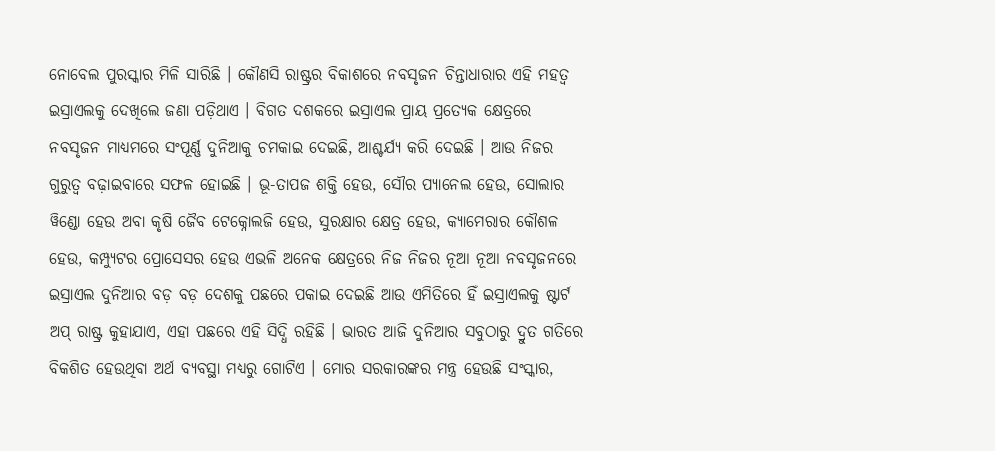ନୋବେଲ ପୁରସ୍କାର ମିଳି ସାରିଛି । କୌଣସି ରାଷ୍ଟ୍ରର ବିକାଶରେ ନବସୃଜନ ଚିନ୍ତାଧାରାର ଏହି ମହତ୍ୱ ଇସ୍ରାଏଲକୁ ଦେଖିଲେ ଜଣା ପଡ଼ିଥାଏ । ବିଗତ ଦଶକରେ ଇସ୍ରାଏଲ ପ୍ରାୟ ପ୍ରତ୍ୟେକ କ୍ଷେତ୍ରରେ ନବସୃଜନ ମାଧ୍ୟମରେ ସଂପୂର୍ଣ୍ଣ ଦୁନିଆକୁ ଚମକାଇ ଦେଇଛି, ଆଶ୍ଚର୍ଯ୍ୟ କରି ଦେଇଛି । ଆଉ ନିଜର ଗୁରୁତ୍ୱ ବଢ଼ାଇବାରେ ସଫଳ ହୋଇଛି । ଭୂ-ତାପଜ ଶକ୍ତି ହେଉ, ସୌର ପ୍ୟାନେଲ ହେଉ, ସୋଲାର ୱିଣ୍ଡୋ ହେଉ ଅବା କୃଷି ଜୈବ ଟେକ୍ନୋଲଜି ହେଉ, ସୁରକ୍ଷାର କ୍ଷେତ୍ର ହେଉ, କ୍ୟାମେରାର କୌଶଳ ହେଉ, କମ୍ପ୍ୟୁଟର ପ୍ରୋସେସର ହେଉ ଏଭଳି ଅନେକ କ୍ଷେତ୍ରରେ ନିଜ ନିଜର ନୂଆ ନୂଆ ନବସୃଜନରେ ଇସ୍ରାଏଲ ଦୁନିଆର ବଡ଼ ବଡ଼ ଦେଶକୁ ପଛରେ ପକାଇ ଦେଇଛି ଆଉ ଏମିତିରେ ହିଁ ଇସ୍ରାଏଲକୁ ଷ୍ଟାର୍ଟ ଅପ୍ ରାଷ୍ଟ୍ର କୁହାଯାଏ, ଏହା ପଛରେ ଏହି ସିଦ୍ଧି ରହିଛି । ଭାରତ ଆଜି ଦୁନିଆର ସବୁଠାରୁ ଦ୍ରୁତ ଗତିରେ ବିକଶିତ ହେଉଥିବା ଅର୍ଥ ବ୍ୟବସ୍ଥା ମଧ୍ୟରୁ ଗୋଟିଏ । ମୋର ସରକାରଙ୍କର ମନ୍ତ୍ର ହେଉଛି ସଂସ୍କାର,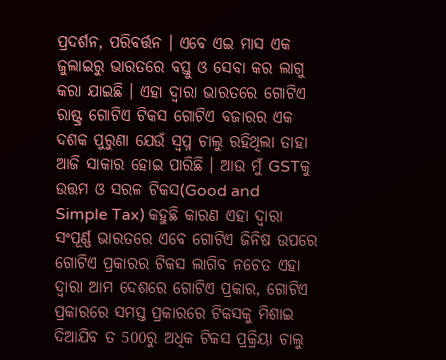ପ୍ରଦର୍ଶନ, ପରିବର୍ତ୍ତନ । ଏବେ ଏଇ ମାସ ଏକ ଜୁଲାଇରୁ ଭାରତରେ ବସ୍ତୁ ଓ ସେବା କର ଲାଗୁ କରା ଯାଇଛି । ଏହା ଦ୍ୱାରା ଭାରତରେ ଗୋଟିଏ ରାଷ୍ଟ୍ର ଗୋଟିଏ ଟିକସ ଗୋଟିଏ ବଜାରର ଏକ ଦଶକ ପୁରୁଣା ଯେଉଁ ସ୍ୱପ୍ନ ଚାଲୁ ରହିଥିଲା ତାହା ଆଜି ସାକାର ହୋଇ ପାରିଛି । ଆଉ ମୁଁ GSTକୁ ଉତ୍ତମ ଓ ସରଳ ଟିକସ(Good and Simple Tax) କହୁଛି କାରଣ ଏହା ଦ୍ୱାରା ସଂପୂର୍ଣ୍ଣ ଭାରତରେ ଏବେ ଗୋଟିଏ ଜିନିଷ ଉପରେ ଗୋଟିଏ ପ୍ରକାରର ଟିକସ ଲାଗିବ ନଚେତ ଏହା ଦ୍ୱାରା ଆମ ଦେଶରେ ଗୋଟିଏ ପ୍ରକାର, ଗୋଟିଏ ପ୍ରକାରରେ ସମସ୍ତ ପ୍ରକାରରେ ଟିକସକୁ ମିଶାଇ ଦିଆଯିବ ତ 500ରୁ ଅଧିକ ଟିକସ ପ୍ରକ୍ରିୟା ଚାଲୁ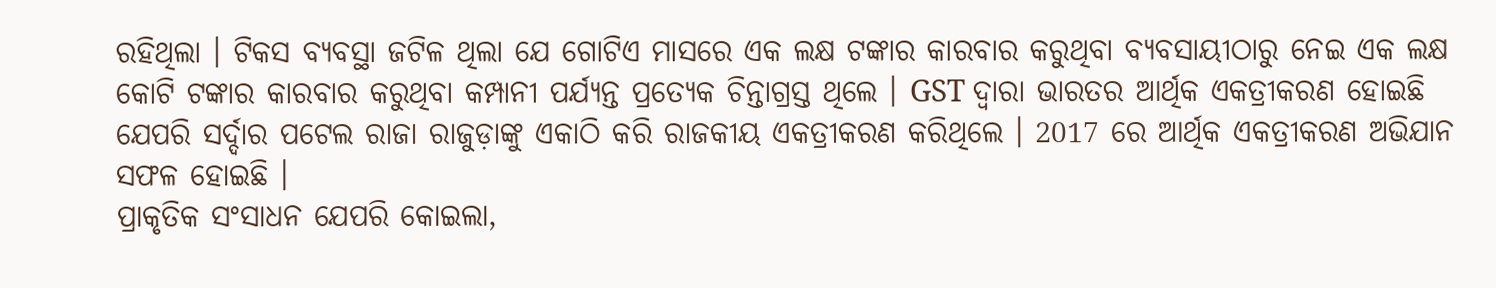ରହିଥିଲା । ଟିକସ ବ୍ୟବସ୍ଥା ଜଟିଳ ଥିଲା ଯେ ଗୋଟିଏ ମାସରେ ଏକ ଲକ୍ଷ ଟଙ୍କାର କାରବାର କରୁଥିବା ବ୍ୟବସାୟୀଠାରୁ ନେଇ ଏକ ଲକ୍ଷ କୋଟି ଟଙ୍କାର କାରବାର କରୁଥିବା କମ୍ପାନୀ ପର୍ଯ୍ୟନ୍ତ ପ୍ରତ୍ୟେକ ଚିନ୍ତାଗ୍ରସ୍ତ ଥିଲେ । GST ଦ୍ୱାରା ଭାରତର ଆର୍ଥିକ ଏକତ୍ରୀକରଣ ହୋଇଛି ଯେପରି ସର୍ଦ୍ଦାର ପଟେଲ ରାଜା ରାଜୁଡ଼ାଙ୍କୁ ଏକାଠି କରି ରାଜକୀୟ ଏକତ୍ରୀକରଣ କରିଥିଲେ । 2017 ରେ ଆର୍ଥିକ ଏକତ୍ରୀକରଣ ଅଭିଯାନ ସଫଳ ହୋଇଛି ।
ପ୍ରାକୃତିକ ସଂସାଧନ ଯେପରି କୋଇଲା,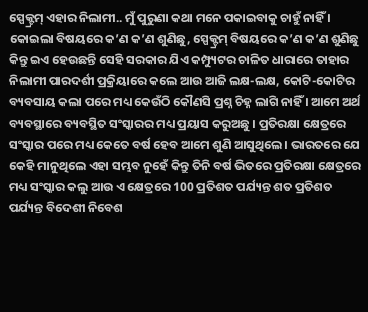ସ୍ପେକ୍ଟ୍ରମ୍ ଏହାର ନିଲାମୀ.. ମୁଁ ପୁରୁଣା କଥା ମନେ ପକାଇବାକୁ ଚାହୁଁ ନାହିଁ । କୋଇଲା ବିଷୟରେ କ’ଣ କ’ଣ ଶୁଣିଛୁ, ସ୍ପେକ୍ଟ୍ରମ୍ ବିଷୟରେ କ’ଣ କ’ଣ ଶୁଣିଛୁ କିନ୍ତୁ ଇଏ ହେଉଛନ୍ତି ସେହି ସରକାର ଯିଏ କମ୍ପ୍ୟୁଟର ଚାଳିତ ଧାରାରେ ତାହାର ନିଲାମୀ ପାରଦର୍ଶୀ ପ୍ରକ୍ରିୟାରେ କଲେ ଆଉ ଆଜି ଲକ୍ଷ-ଲକ୍ଷ, କୋଟି-କୋଟିର ବ୍ୟବସାୟ କଲା ପରେ ମଧ୍ୟ କେଉଁଠି କୌଣସି ପ୍ରଶ୍ନ ଚିହ୍ନ ଲାଗି ନାହିଁ । ଆମେ ଅର୍ଥ ବ୍ୟବସ୍ଥାରେ ବ୍ୟବସ୍ଥିତ ସଂସ୍କାରର ମଧ୍ୟ ପ୍ରୟାସ କରୁଅଛୁ । ପ୍ରତିରକ୍ଷା କ୍ଷେତ୍ରରେ ସଂସ୍କାର ପରେ ମଧ୍ୟ କେତେ ବର୍ଷ ହେବ ଆମେ ଶୁଣି ଆସୁଥିଲେ । ଭାରତରେ ଯେ କେହି ମାନୁଥିଲେ ଏହା ସମ୍ଭବ ନୁହେଁ କିନ୍ତୁ ତିନି ବର୍ଷ ଭିତରେ ପ୍ରତିରକ୍ଷା କ୍ଷେତ୍ରରେ ମଧ୍ୟ ସଂସ୍କାର କଲୁ ଆଉ ଏ କ୍ଷେତ୍ରରେ 100 ପ୍ରତିଶତ ପର୍ଯ୍ୟନ୍ତ ଶତ ପ୍ରତିଶତ ପର୍ଯ୍ୟନ୍ତ ବିଦେଶୀ ନିବେଶ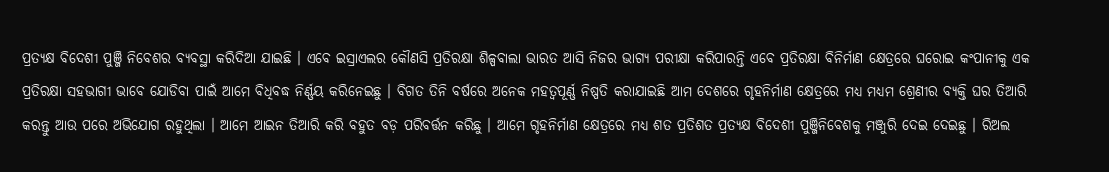ପ୍ରତ୍ୟକ୍ଷ ବିଦେଶୀ ପୁଞ୍ଜି ନିବେଶର ବ୍ୟବସ୍ଥା କରିଦିଆ ଯାଇଛି । ଏବେ ଇସ୍ରାଏଲର କୌଣସି ପ୍ରତିରକ୍ଷା ଶିଳ୍ପବାଲା ଭାରତ ଆସି ନିଜର ଭାଗ୍ୟ ପରୀକ୍ଷା କରିପାରନ୍ତି ଏବେ ପ୍ରତିରକ୍ଷା ବିନିର୍ମାଣ କ୍ଷେତ୍ରରେ ଘରୋଇ କଂପାନୀକୁ ଏକ ପ୍ରତିରକ୍ଷା ସହଭାଗୀ ଭାବେ ଯୋଡିବା ପାଇଁ ଆମେ ବିଧିବଦ୍ଧ ନିର୍ଣ୍ଣୟ କରିନେଇଛୁ । ବିଗତ ତିନି ବର୍ଷରେ ଅନେକ ମହତ୍ୱପୂର୍ଣ୍ଣ ନିଷ୍ପତି କରାଯାଇଛି ଆମ ଦେଶରେ ଗୃହନିର୍ମାଣ କ୍ଷେତ୍ରରେ ମଧ୍ୟ ମଧ୍ୟମ ଶ୍ରେଣୀର ବ୍ୟକ୍ତି ଘର ତିଆରି କରନ୍ତୁ ଆଉ ପରେ ଅଭିଯୋଗ ରହୁଥିଲା । ଆମେ ଆଇନ ତିଆରି କରି ବହୁତ ବଡ଼ ପରିବର୍ତ୍ତନ କରିଛୁ । ଆମେ ଗୃହନିର୍ମାଣ କ୍ଷେତ୍ରରେ ମଧ୍ୟ ଶତ ପ୍ରତିଶତ ପ୍ରତ୍ୟକ୍ଷ ବିଦେଶୀ ପୁଞ୍ଜିନିବେଶକୁ ମଞ୍ଜୁରି ଦେଇ ଦେଇଛୁ । ରିଅଲ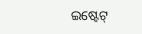ଇଷ୍ଟେଟ୍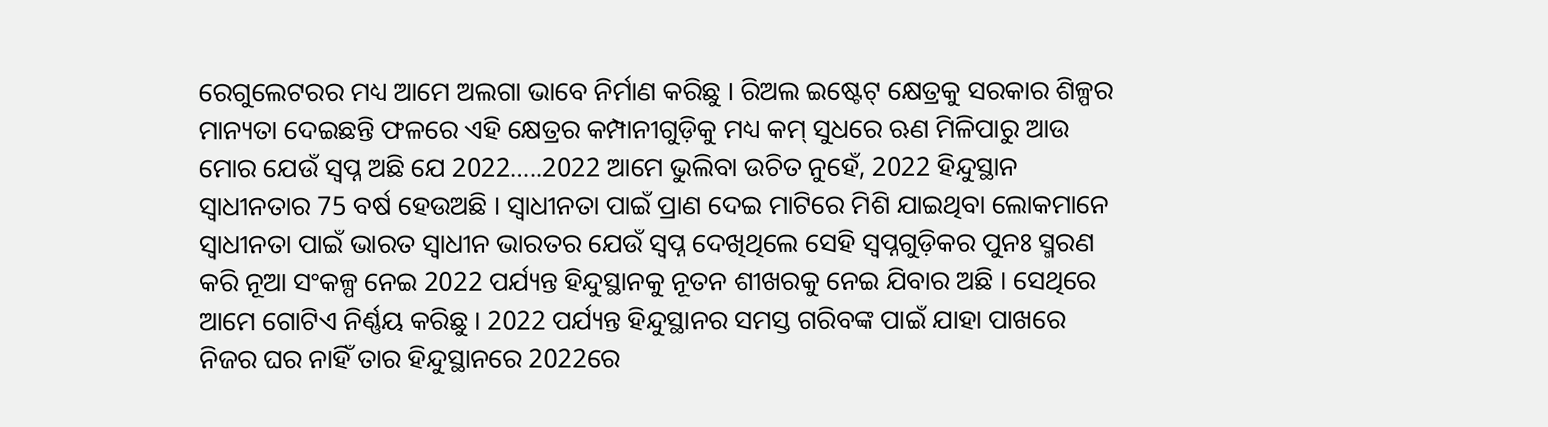ରେଗୁଲେଟରର ମଧ୍ୟ ଆମେ ଅଲଗା ଭାବେ ନିର୍ମାଣ କରିଛୁ । ରିଅଲ ଇଷ୍ଟେଟ୍ କ୍ଷେତ୍ରକୁ ସରକାର ଶିଳ୍ପର ମାନ୍ୟତା ଦେଇଛନ୍ତି ଫଳରେ ଏହି କ୍ଷେତ୍ରର କମ୍ପାନୀଗୁଡ଼ିକୁ ମଧ୍ୟ କମ୍ ସୁଧରେ ଋଣ ମିଳିପାରୁ ଆଉ ମୋର ଯେଉଁ ସ୍ୱପ୍ନ ଅଛି ଯେ 2022…..2022 ଆମେ ଭୁଲିବା ଉଚିତ ନୁହେଁ, 2022 ହିନ୍ଦୁସ୍ଥାନ ସ୍ୱାଧୀନତାର 75 ବର୍ଷ ହେଉଅଛି । ସ୍ୱାଧୀନତା ପାଇଁ ପ୍ରାଣ ଦେଇ ମାଟିରେ ମିଶି ଯାଇଥିବା ଲୋକମାନେ ସ୍ୱାଧୀନତା ପାଇଁ ଭାରତ ସ୍ୱାଧୀନ ଭାରତର ଯେଉଁ ସ୍ୱପ୍ନ ଦେଖିଥିଲେ ସେହି ସ୍ୱପ୍ନଗୁଡ଼ିକର ପୁନଃ ସ୍ମରଣ କରି ନୂଆ ସଂକଳ୍ପ ନେଇ 2022 ପର୍ଯ୍ୟନ୍ତ ହିନ୍ଦୁସ୍ଥାନକୁ ନୂତନ ଶୀଖରକୁ ନେଇ ଯିବାର ଅଛି । ସେଥିରେ ଆମେ ଗୋଟିଏ ନିର୍ଣ୍ଣୟ କରିଛୁ । 2022 ପର୍ଯ୍ୟନ୍ତ ହିନ୍ଦୁସ୍ଥାନର ସମସ୍ତ ଗରିବଙ୍କ ପାଇଁ ଯାହା ପାଖରେ ନିଜର ଘର ନାହିଁ ତାର ହିନ୍ଦୁସ୍ଥାନରେ 2022ରେ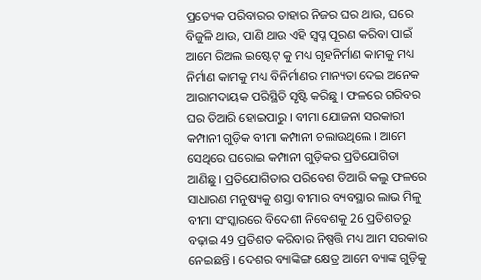ପ୍ରତ୍ୟେକ ପରିବାରର ତାହାର ନିଜର ଘର ଥାଉ, ଘରେ ବିଜୁଳି ଥାଉ, ପାଣି ଥାଉ ଏହି ସ୍ୱପ୍ନ ପୂରଣ କରିବା ପାଇଁ ଆମେ ରିଅଲ ଇଷ୍ଟେଟ୍ କୁ ମଧ୍ୟ ଗୃହନିର୍ମାଣ କାମକୁ ମଧ୍ୟ ନିର୍ମାଣ କାମକୁ ମଧ୍ୟ ବିନିର୍ମାଣର ମାନ୍ୟତା ଦେଇ ଅନେକ ଆରାମଦାୟକ ପରିସ୍ଥିତି ସୃଷ୍ଟି କରିଛୁ । ଫଳରେ ଗରିବର ଘର ତିଆରି ହୋଇପାରୁ । ବୀମା ଯୋଜନା ସରକାରୀ କମ୍ପାନୀ ଗୁଡ଼ିକ ବୀମା କମ୍ପାନୀ ଚଲାଉଥିଲେ । ଆମେ ସେଥିରେ ଘରୋଇ କମ୍ପାନୀ ଗୁଡ଼ିକର ପ୍ରତିଯୋଗିତା ଆଣିଛୁ । ପ୍ରତିଯୋଗିତାର ପରିବେଶ ତିଆରି କଲୁ ଫଳରେ ସାଧାରଣ ମନୁଷ୍ୟକୁ ଶସ୍ତା ବୀମାର ବ୍ୟବସ୍ଥାର ଲାଭ ମିଳୁ ବୀମା ସଂସ୍କାରରେ ବିଦେଶୀ ନିବେଶକୁ 26 ପ୍ରତିଶତରୁ ବଢ଼ାଇ 49 ପ୍ରତିଶତ କରିବାର ନିଷ୍ପତ୍ତି ମଧ୍ୟ ଆମ ସରକାର ନେଇଛନ୍ତି । ଦେଶର ବ୍ୟାଙ୍କିଙ୍ଗ କ୍ଷେତ୍ର ଆମେ ବ୍ୟାଙ୍କ ଗୁଡ଼ିକୁ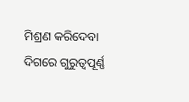ମିଶ୍ରଣ କରିଦେବା ଦିଗରେ ଗୁରୁତ୍ୱପୂର୍ଣ୍ଣ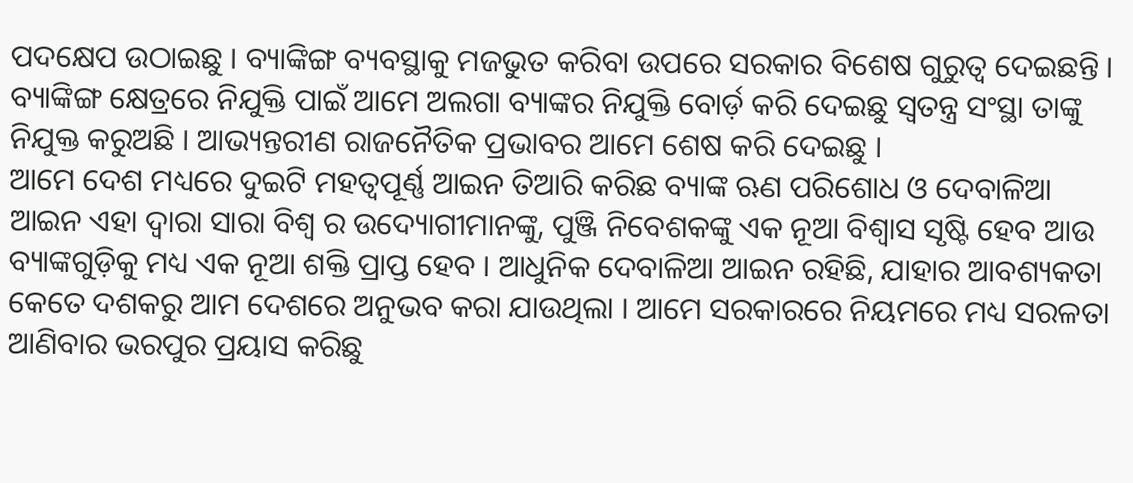ପଦକ୍ଷେପ ଉଠାଇଛୁ । ବ୍ୟାଙ୍କିଙ୍ଗ ବ୍ୟବସ୍ଥାକୁ ମଜଭୁତ କରିବା ଉପରେ ସରକାର ବିଶେଷ ଗୁରୁତ୍ୱ ଦେଇଛନ୍ତି । ବ୍ୟାଙ୍କିଙ୍ଗ କ୍ଷେତ୍ରରେ ନିଯୁକ୍ତି ପାଇଁ ଆମେ ଅଲଗା ବ୍ୟାଙ୍କର ନିଯୁକ୍ତି ବୋର୍ଡ଼ କରି ଦେଇଛୁ ସ୍ୱତନ୍ତ୍ର ସଂସ୍ଥା ତାଙ୍କୁ ନିଯୁକ୍ତ କରୁଅଛି । ଆଭ୍ୟନ୍ତରୀଣ ରାଜନୈତିକ ପ୍ରଭାବର ଆମେ ଶେଷ କରି ଦେଇଛୁ ।
ଆମେ ଦେଶ ମଧ୍ୟରେ ଦୁଇଟି ମହତ୍ୱପୂର୍ଣ୍ଣ ଆଇନ ତିଆରି କରିଛ ବ୍ୟାଙ୍କ ଋଣ ପରିଶୋଧ ଓ ଦେବାଳିଆ ଆଇନ ଏହା ଦ୍ୱାରା ସାରା ବିଶ୍ୱ ର ଉଦ୍ୟୋଗୀମାନଙ୍କୁ, ପୁଞ୍ଜି ନିବେଶକଙ୍କୁ ଏକ ନୂଆ ବିଶ୍ୱାସ ସୃଷ୍ଟି ହେବ ଆଉ ବ୍ୟାଙ୍କଗୁଡ଼ିକୁ ମଧ୍ୟ ଏକ ନୂଆ ଶକ୍ତି ପ୍ରାପ୍ତ ହେବ । ଆଧୁନିକ ଦେବାଳିଆ ଆଇନ ରହିଛି, ଯାହାର ଆବଶ୍ୟକତା କେତେ ଦଶକରୁ ଆମ ଦେଶରେ ଅନୁଭବ କରା ଯାଉଥିଲା । ଆମେ ସରକାରରେ ନିୟମରେ ମଧ୍ୟ ସରଳତା ଆଣିବାର ଭରପୁର ପ୍ରୟାସ କରିଛୁ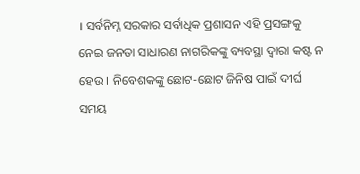। ସର୍ବନିମ୍ନ ସରକାର ସର୍ବାଧିକ ପ୍ରଶାସନ ଏହି ପ୍ରସଙ୍ଗକୁ ନେଇ ଜନତା ସାଧାରଣ ନାଗରିକଙ୍କୁ ବ୍ୟବସ୍ଥା ଦ୍ୱାରା କଷ୍ଟ ନ ହେଉ । ନିବେଶକଙ୍କୁ ଛୋଟ-ଛୋଟ ଜିନିଷ ପାଇଁ ଦୀର୍ଘ ସମୟ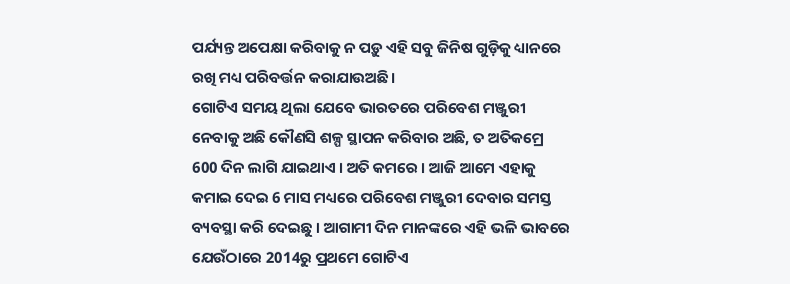ପର୍ଯ୍ୟନ୍ତ ଅପେକ୍ଷା କରିବାକୁ ନ ପଡ଼ୁ ଏହି ସବୁ ଜିନିଷ ଗୁଡ଼ିକୁ ଧ୍ୟାନରେ ରଖି ମଧ୍ୟ ପରିବର୍ତ୍ତନ କରାଯାଉଅଛି ।
ଗୋଟିଏ ସମୟ ଥିଲା ଯେବେ ଭାରତରେ ପରିବେଶ ମଞ୍ଜୁରୀ ନେବାକୁ ଅଛି କୌଣସି ଶଳ୍ପ ସ୍ଥାପନ କରିବାର ଅଛି, ତ ଅତିକମ୍ରେ 600 ଦିନ ଲାଗି ଯାଇଥାଏ । ଅତି କମରେ । ଆଜି ଆମେ ଏହାକୁ କମାଇ ଦେଇ 6 ମାସ ମଧ୍ୟରେ ପରିବେଶ ମଞ୍ଜୁରୀ ଦେବାର ସମସ୍ତ ବ୍ୟବସ୍ଥା କରି ଦେଇଛୁ । ଆଗାମୀ ଦିନ ମାନଙ୍କରେ ଏହି ଭଳି ଭାବରେ ଯେଉଁଠାରେ 2014ରୁ ପ୍ରଥମେ ଗୋଟିଏ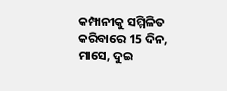କମ୍ପାନୀକୁ ସମ୍ମିଳିତ କରିବାରେ 15 ଦିନ, ମାସେ, ଦୁଇ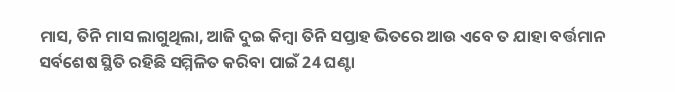ମାସ, ତିନି ମାସ ଲାଗୁଥିଲା, ଆଜି ଦୁଇ କିମ୍ବା ତିନି ସପ୍ତାହ ଭିତରେ ଆଉ ଏବେ ତ ଯାହା ବର୍ତ୍ତମାନ ସର୍ବଶେଷ ସ୍ଥିତି ରହିଛି ସମ୍ମିଳିତ କରିବା ପାଇଁ 24 ଘଣ୍ଟା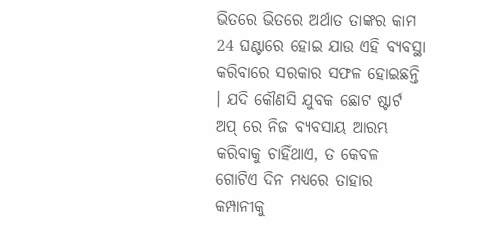ଭିତରେ ଭିତରେ ଅର୍ଥାତ ତାଙ୍କର କାମ 24 ଘଣ୍ଟାରେ ହୋଇ ଯାଉ ଏହି ବ୍ୟବସ୍ଥା କରିବାରେ ସରକାର ସଫଳ ହୋଇଛନ୍ତି । ଯଦି କୌଣସି ଯୁବକ ଛୋଟ ଷ୍ଟାର୍ଟ ଅପ୍ ରେ ନିଜ ବ୍ୟବସାୟ ଆରମ୍ଭ କରିବାକୁ ଚାହିଁଥାଏ, ତ କେବଳ ଗୋଟିଏ ଦିନ ମଧ୍ୟରେ ତାହାର କମ୍ପାନୀକୁ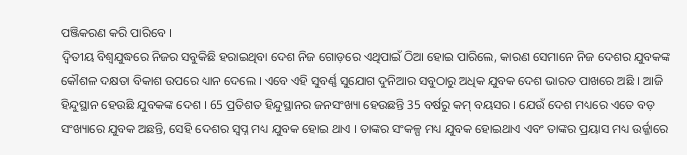ପଞ୍ଜିକରଣ କରି ପାରିବେ ।
ଦ୍ୱିତୀୟ ବିଶ୍ୱଯୁଦ୍ଧରେ ନିଜର ସବୁକିଛି ହରାଇଥିବା ଦେଶ ନିଜ ଗୋଡ଼ରେ ଏଥିପାଇଁ ଠିଆ ହୋଇ ପାରିଲେ, କାରଣ ସେମାନେ ନିଜ ଦେଶର ଯୁବକଙ୍କ କୌଶଳ ଦକ୍ଷତା ବିକାଶ ଉପରେ ଧ୍ୟାନ ଦେଲେ । ଏବେ ଏହି ସୁବର୍ଣ୍ଣ ସୁଯୋଗ ଦୁନିଆର ସବୁଠାରୁ ଅଧିକ ଯୁବକ ଦେଶ ଭାରତ ପାଖରେ ଅଛି । ଆଜି ହିନ୍ଦୁସ୍ଥାନ ହେଉଛି ଯୁବକଙ୍କ ଦେଶ । 65 ପ୍ରତିଶତ ହିନ୍ଦୁସ୍ଥାନର ଜନସଂଖ୍ୟା ହେଉଛନ୍ତି 35 ବର୍ଷରୁ କମ୍ ବୟସର । ଯେଉଁ ଦେଶ ମଧ୍ୟରେ ଏତେ ବଡ଼ ସଂଖ୍ୟାରେ ଯୁବକ ଅଛନ୍ତି, ସେହି ଦେଶର ସ୍ୱପ୍ନ ମଧ୍ୟ ଯୁବକ ହୋଇ ଥାଏ । ତାଙ୍କର ସଂକଳ୍ପ ମଧ୍ୟ ଯୁବକ ହୋଇଥାଏ ଏବଂ ତାଙ୍କର ପ୍ରୟାସ ମଧ୍ୟ ଉର୍ଜ୍ଜାରେ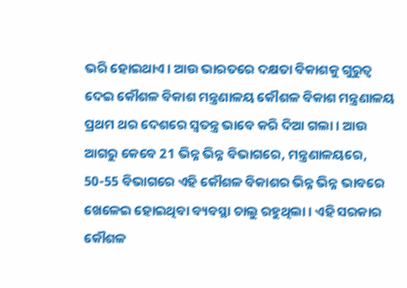ଭରି ହୋଇଥାଏ । ଆଉ ଭାରତରେ ଦକ୍ଷତା ବିକାଶକୁ ଗୁରୁତ୍ୱ ଦେଇ କୌଶଳ ବିକାଶ ମନ୍ତ୍ରଣାଳୟ କୌଶଳ ବିକାଶ ମନ୍ତ୍ରଣାଳୟ ପ୍ରଥମ ଥର ଦେଶରେ ସ୍ୱତନ୍ତ୍ର ଭାବେ କରି ଦିଆ ଗଲା । ଆଉ ଆଗରୁ କେବେ 21 ଭିନ୍ନ ଭିନ୍ନ ବିଭାଗରେ, ମନ୍ତ୍ରଣାଳୟରେ, 50-55 ବିଭାଗରେ ଏହି କୌଶଳ ବିକାଶର ଭିନ୍ନ ଭିନ୍ନ ଭାବରେ ଖେଳେଇ ହୋଇଥିବା ବ୍ୟବସ୍ଥା ଚାଲୁ ରହୁଥିଲା । ଏହି ସରକାର କୌଶଳ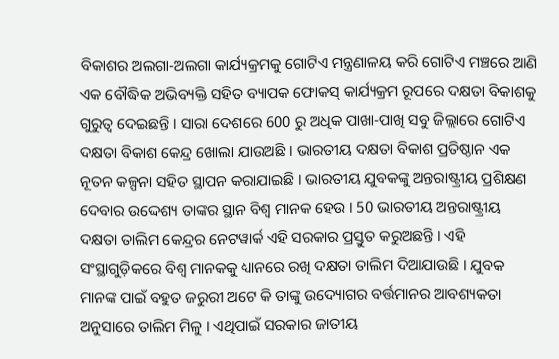ବିକାଶର ଅଲଗା-ଅଲଗା କାର୍ଯ୍ୟକ୍ରମକୁ ଗୋଟିଏ ମନ୍ତ୍ରଣାଳୟ କରି ଗୋଟିଏ ମଞ୍ଚରେ ଆଣି ଏକ ବୌଦ୍ଧିକ ଅଭିବ୍ୟକ୍ତି ସହିତ ବ୍ୟାପକ ଫୋକସ୍ କାର୍ଯ୍ୟକ୍ରମ ରୂପରେ ଦକ୍ଷତା ବିକାଶକୁ ଗୁରୁତ୍ୱ ଦେଇଛନ୍ତି । ସାରା ଦେଶରେ 600 ରୁ ଅଧିକ ପାଖା-ପାଖି ସବୁ ଜିଲ୍ଲାରେ ଗୋଟିଏ ଦକ୍ଷତା ବିକାଶ କେନ୍ଦ୍ର ଖୋଲା ଯାଉଅଛି । ଭାରତୀୟ ଦକ୍ଷତା ବିକାଶ ପ୍ରତିଷ୍ଠାନ ଏକ ନୂତନ କଳ୍ପନା ସହିତ ସ୍ଥାପନ କରାଯାଇଛି । ଭାରତୀୟ ଯୁବକଙ୍କୁ ଅନ୍ତରାଷ୍ଟ୍ରୀୟ ପ୍ରଶିକ୍ଷଣ ଦେବାର ଉଦ୍ଦେଶ୍ୟ ତାଙ୍କର ସ୍ଥାନ ବିଶ୍ୱ ମାନକ ହେଉ । 50 ଭାରତୀୟ ଅନ୍ତରାଷ୍ଟ୍ରୀୟ ଦକ୍ଷତା ତାଲିମ କେନ୍ଦ୍ରର ନେଟୱାର୍କ ଏହି ସରକାର ପ୍ରସ୍ତୁତ କରୁଅଛନ୍ତି । ଏହି ସଂସ୍ଥାଗୁଡ଼ିକରେ ବିଶ୍ୱ ମାନକକୁ ଧ୍ୟାନରେ ରଖି ଦକ୍ଷତା ତାଲିମ ଦିଆଯାଉଛି । ଯୁବକ ମାନଙ୍କ ପାଇଁ ବହୁତ ଜରୁରୀ ଅଟେ କି ତାଙ୍କୁ ଉଦ୍ୟୋଗର ବର୍ତ୍ତମାନର ଆବଶ୍ୟକତା ଅନୁସାରେ ତାଲିମ ମିଳୁ । ଏଥିପାଇଁ ସରକାର ଜାତୀୟ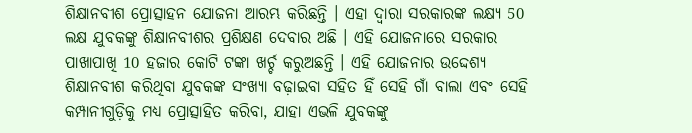ଶିକ୍ଷାନବୀଶ ପ୍ରୋତ୍ସାହନ ଯୋଜନା ଆରମ୍ଭ କରିଛନ୍ତି । ଏହା ଦ୍ୱାରା ସରକାରଙ୍କ ଲକ୍ଷ୍ୟ 50 ଲକ୍ଷ ଯୁବକଙ୍କୁ ଶିକ୍ଷାନବୀଶର ପ୍ରଶିକ୍ଷଣ ଦେବାର ଅଛି । ଏହି ଯୋଜନାରେ ସରକାର ପାଖାପାଖି 10 ହଜାର କୋଟି ଟଙ୍କା ଖର୍ଚ୍ଚ କରୁଅଛନ୍ତି । ଏହି ଯୋଜନାର ଉଦ୍ଦେଶ୍ୟ ଶିକ୍ଷାନବୀଶ କରିଥିବା ଯୁବକଙ୍କ ସଂଖ୍ୟା ବଢ଼ାଇବା ସହିତ ହିଁ ସେହି ଗାଁ ବାଲା ଏବଂ ସେହି କମ୍ପାନୀଗୁଡ଼ିକୁ ମଧ୍ୟ ପ୍ରୋତ୍ସାହିତ କରିବା, ଯାହା ଏଭଳି ଯୁବକଙ୍କୁ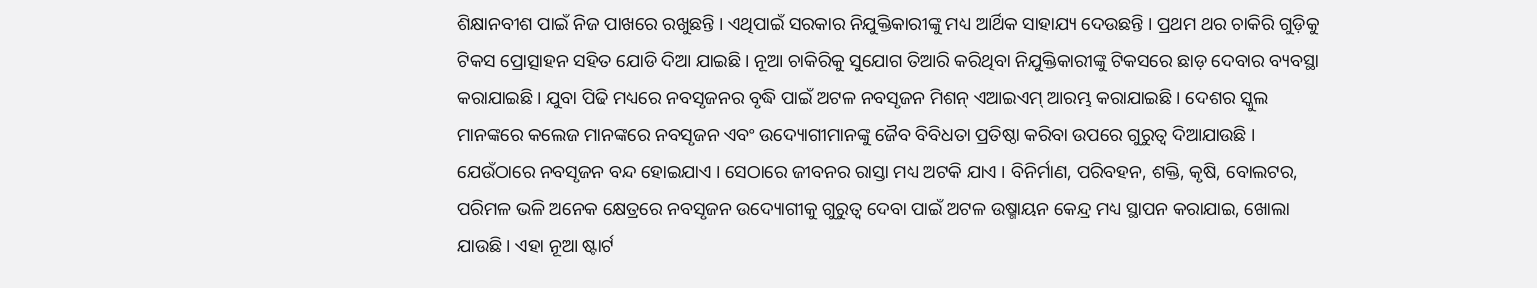ଶିକ୍ଷାନବୀଶ ପାଇଁ ନିଜ ପାଖରେ ରଖୁଛନ୍ତି । ଏଥିପାଇଁ ସରକାର ନିଯୁକ୍ତିକାରୀଙ୍କୁ ମଧ୍ୟ ଆର୍ଥିକ ସାହାଯ୍ୟ ଦେଉଛନ୍ତି । ପ୍ରଥମ ଥର ଚାକିରି ଗୁଡ଼ିକୁ ଟିକସ ପ୍ରୋତ୍ସାହନ ସହିତ ଯୋଡି ଦିଆ ଯାଇଛି । ନୂଆ ଚାକିରିକୁ ସୁଯୋଗ ତିଆରି କରିଥିବା ନିଯୁକ୍ତିକାରୀଙ୍କୁ ଟିକସରେ ଛାଡ଼ ଦେବାର ବ୍ୟବସ୍ଥା କରାଯାଇଛି । ଯୁବା ପିଢି ମଧ୍ୟରେ ନବସୃଜନର ବୃଦ୍ଧି ପାଇଁ ଅଟଳ ନବସୃଜନ ମିଶନ୍ ଏଆଇଏମ୍ ଆରମ୍ଭ କରାଯାଇଛି । ଦେଶର ସ୍କୁଲ ମାନଙ୍କରେ କଲେଜ ମାନଙ୍କରେ ନବସୃଜନ ଏବଂ ଉଦ୍ୟୋଗୀମାନଙ୍କୁ ଜୈବ ବିବିଧତା ପ୍ରତିଷ୍ଠା କରିବା ଉପରେ ଗୁରୁତ୍ୱ ଦିଆଯାଉଛି । ଯେଉଁଠାରେ ନବସୃଜନ ବନ୍ଦ ହୋଇଯାଏ । ସେଠାରେ ଜୀବନର ରାସ୍ତା ମଧ୍ୟ ଅଟକି ଯାଏ । ବିନିର୍ମାଣ, ପରିବହନ, ଶକ୍ତି, କୃଷି, ବୋଲଟର, ପରିମଳ ଭଳି ଅନେକ କ୍ଷେତ୍ରରେ ନବସୃଜନ ଉଦ୍ୟୋଗୀକୁ ଗୁରୁତ୍ୱ ଦେବା ପାଇଁ ଅଟଳ ଉଷ୍ମାୟନ କେନ୍ଦ୍ର ମଧ୍ୟ ସ୍ଥାପନ କରାଯାଇ, ଖୋଲା ଯାଉଛି । ଏହା ନୂଆ ଷ୍ଟାର୍ଟ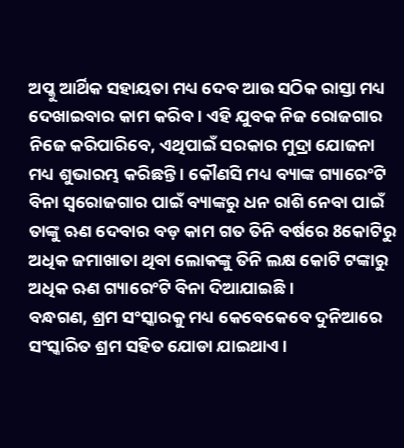ଅପ୍କୁ ଆର୍ଥିକ ସହାୟତା ମଧ୍ୟ ଦେବ ଆଉ ସଠିକ ରାସ୍ତା ମଧ୍ୟ ଦେଖାଇବାର କାମ କରିବ । ଏହି ଯୁବକ ନିଜ ରୋଜଗାର ନିଜେ କରିପାରିବେ, ଏଥିପାଇଁ ସରକାର ମୁଦ୍ରା ଯୋଜନା ମଧ୍ୟ ଶୁଭାରମ୍ଭ କରିଛନ୍ତି । କୌଣସି ମଧ୍ୟ ବ୍ୟାଙ୍କ ଗ୍ୟାରେଂଟି ବିନା ସ୍ୱରୋଜଗାର ପାଇଁ ବ୍ୟାଙ୍କରୁ ଧନ ରାଶି ନେବା ପାଇଁ ତାଙ୍କୁ ଋଣ ଦେବାର ବଡ଼ କାମ ଗତ ତିନି ବର୍ଷରେ 8କୋଟିରୁ ଅଧିକ ଜମାଖାତା ଥିବା ଲୋକଙ୍କୁ ତିନି ଲକ୍ଷ କୋଟି ଟଙ୍କାରୁ ଅଧିକ ଋଣ ଗ୍ୟାରେଂଟି ବିନା ଦିଆଯାଇଛି ।
ବନ୍ଧଗଣ, ଶ୍ରମ ସଂସ୍କାରକୁ ମଧ୍ୟ କେବେକେବେ ଦୁନିଆରେ ସଂସ୍କାରିତ ଶ୍ରମ ସହିତ ଯୋଡା ଯାଇଥାଏ ।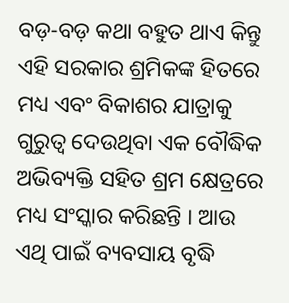ବଡ଼-ବଡ଼ କଥା ବହୁତ ଥାଏ କିନ୍ତୁ ଏହି ସରକାର ଶ୍ରମିକଙ୍କ ହିତରେ ମଧ୍ୟ ଏବଂ ବିକାଶର ଯାତ୍ରାକୁ ଗୁରୁତ୍ୱ ଦେଉଥିବା ଏକ ବୌଦ୍ଧିକ ଅଭିବ୍ୟକ୍ତି ସହିତ ଶ୍ରମ କ୍ଷେତ୍ରରେ ମଧ୍ୟ ସଂସ୍କାର କରିଛନ୍ତି । ଆଉ ଏଥି ପାଇଁ ବ୍ୟବସାୟ ବୃଦ୍ଧି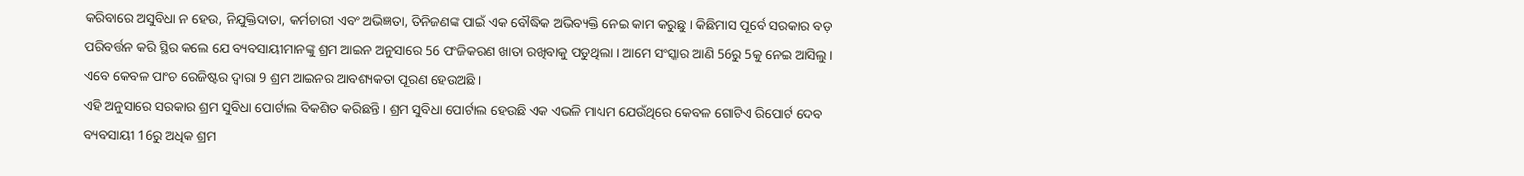କରିବାରେ ଅସୁବିଧା ନ ହେଉ, ନିଯୁକ୍ତିଦାତା, କର୍ମଚାରୀ ଏବଂ ଅଭିଜ୍ଞତା, ତିନିଜଣଙ୍କ ପାଇଁ ଏକ ବୌଦ୍ଧିକ ଅଭିବ୍ୟକ୍ତି ନେଇ କାମ କରୁଛୁ । କିଛିମାସ ପୂର୍ବେ ସରକାର ବଡ଼ ପରିବର୍ତ୍ତନ କରି ସ୍ଥିର କଲେ ଯେ ବ୍ୟବସାୟୀମାନଙ୍କୁ ଶ୍ରମ ଆଇନ ଅନୁସାରେ 56 ପଂଜିକରଣ ଖାତା ରଖିବାକୁ ପଡୁଥିଲା । ଆମେ ସଂସ୍କାର ଆଣି 56ରୁ 5କୁ ନେଇ ଆସିଲୁ । ଏବେ କେବଳ ପାଂଚ ରେଜିଷ୍ଟର ଦ୍ୱାରା 9 ଶ୍ରମ ଆଇନର ଆବଶ୍ୟକତା ପୂରଣ ହେଉଅଛି ।
ଏହି ଅନୁସାରେ ସରକାର ଶ୍ରମ ସୁବିଧା ପୋର୍ଟାଲ ବିକଶିତ କରିଛନ୍ତି । ଶ୍ରମ ସୁବିଧା ପୋର୍ଟାଲ ହେଉଛି ଏକ ଏଭଳି ମାଧ୍ୟମ ଯେଉଁଥିରେ କେବଳ ଗୋଟିଏ ରିପୋର୍ଟ ଦେବ ବ୍ୟବସାୟୀ 16ରୁ ଅଧିକ ଶ୍ରମ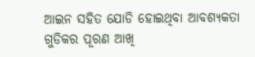ଆଇନ ସହିତ ଯୋଡି ହୋଇଥିବା ଆବଶ୍ୟକତା ଗୁଡିକର ପୂରଣ ଆଖି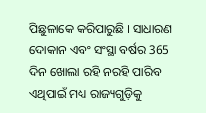ପିଛୁଳାକେ କରିପାରୁଛି । ସାଧାରଣ ଦୋକାନ ଏବଂ ସଂସ୍ଥା ବର୍ଷର 365 ଦିନ ଖୋଲା ରହି ନରହି ପାରିବ ଏଥିପାଇଁ ମଧ୍ୟ ରାଜ୍ୟଗୁଡ଼ିକୁ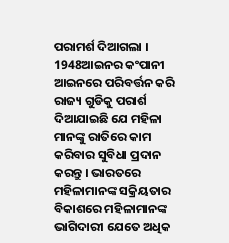ପରାମର୍ଶ ଦିଆଗଲା । 1948ଆଇନର କଂପାନୀ ଆଇନରେ ପରିବର୍ତ୍ତନ କରି ରାଜ୍ୟ ଗୁଡିକୁ ପରାର୍ଶ ଦିଆଯାଇଛି ଯେ ମହିଳା ମାନଙ୍କୁ ରାତିରେ କାମ କରିବାର ସୁବିଧା ପ୍ରଦାନ କରନ୍ତୁ । ଭାରତରେ ମହିଳାମାନଙ୍କ ସକ୍ରିୟତାର ବିକାଶରେ ମହିଳାମାନଙ୍କ ଭାଗିଦାରୀ ଯେତେ ଅଧିକ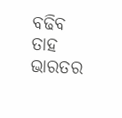ବଢିବ ତାହ ଭାରତର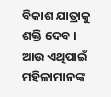ବିକାଶ ଯାତ୍ରାକୁ ଶକ୍ତି ଦେବ । ଆଉ ଏଥିପାଇଁ ମହିଳାମାନଙ୍କ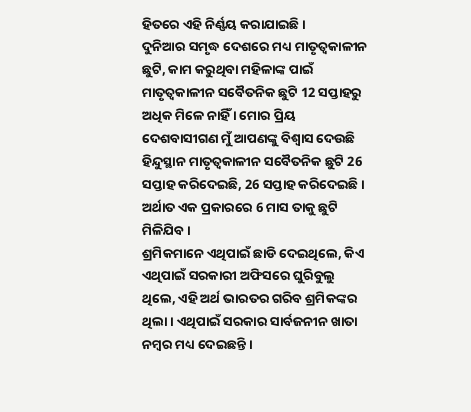ହିତରେ ଏହି ନିର୍ଣ୍ଣୟ କରାଯାଇଛି ।
ଦୁନିଆର ସମୃଦ୍ଧ ଦେଶରେ ମଧ୍ୟ ମାତୃତ୍ୱକାଳୀନ ଛୁଟି, କାମ କରୁଥିବା ମହିଳାଙ୍କ ପାଇଁ ମାତୃତ୍ୱକାଳୀନ ସବୈତନିକ ଛୁଟି 12 ସପ୍ତାହରୁ ଅଧିକ ମିଳେ ନାହିଁ । ମୋର ପ୍ରିୟ ଦେଶବାସୀଗଣ ମୁଁ ଆପଣଙ୍କୁ ବିଶ୍ୱାସ ଦେଉଛି ହିନ୍ଦୁସ୍ଥାନ ମାତୃତ୍ୱକାଳୀନ ସବୈତନିକ ଛୁଟି 26 ସପ୍ତାହ କରିଦେଇଛି, 26 ସପ୍ତାହ କରିଦେଇଛି । ଅର୍ଥାତ ଏକ ପ୍ରକାରରେ 6 ମାସ ତାକୁ ଛୁଟି ମିଳିଯିବ ।
ଶ୍ରମିକମାନେ ଏଥିପାଇଁ ଛାଡି ଦେଇଥିଲେ, କିଏ ଏଥିପାଇଁ ସରକାରୀ ଅଫିସରେ ଘୁରିବୁଲୁ ଥିଲେ, ଏହି ଅର୍ଥ ଭାରତର ଗରିବ ଶ୍ରମିକଙ୍କର ଥିଲା । ଏଥିପାଇଁ ସରକାର ସାର୍ବଜନୀନ ଖାତା ନମ୍ବର ମଧ୍ୟ ଦେଇଛନ୍ତି ।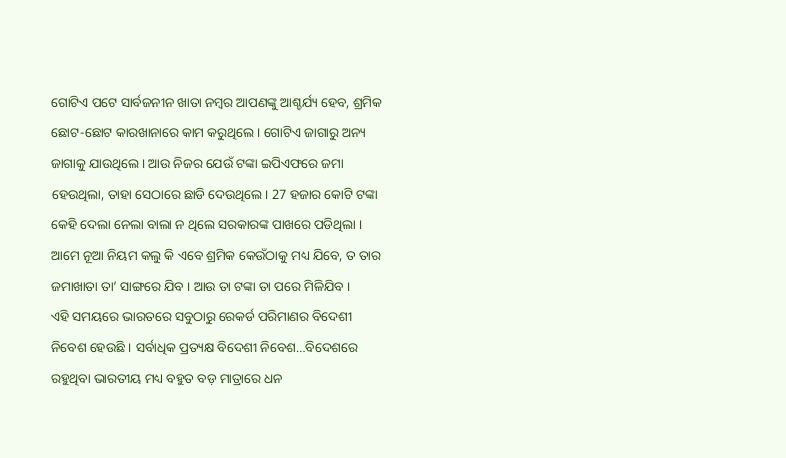ଗୋଟିଏ ପଟେ ସାର୍ବଜନୀନ ଖାତା ନମ୍ବର ଆପଣଙ୍କୁ ଆଶ୍ଚର୍ଯ୍ୟ ହେବ, ଶ୍ରମିକ ଛୋଟ-ଛୋଟ କାରଖାନାରେ କାମ କରୁଥିଲେ । ଗୋଟିଏ ଜାଗାରୁ ଅନ୍ୟ ଜାଗାକୁ ଯାଉଥିଲେ । ଆଉ ନିଜର ଯେଉଁ ଟଙ୍କା ଇପିଏଫରେ ଜମା ହେଉଥିଲା, ତାହା ସେଠାରେ ଛାଡି ଦେଉଥିଲେ । 27 ହଜାର କୋଟି ଟଙ୍କା କେହି ଦେଲା ନେଲା ବାଲା ନ ଥିଲେ ସରକାରଙ୍କ ପାଖରେ ପଡିଥିଲା । ଆମେ ନୂଆ ନିୟମ କଲୁ କି ଏବେ ଶ୍ରମିକ କେଉଁଠାକୁ ମଧ୍ୟ ଯିବେ, ତ ତାର ଜମାଖାତା ତା’ ସାଙ୍ଗରେ ଯିବ । ଆଉ ତା ଟଙ୍କା ତା ପରେ ମିଳିଯିବ ।
ଏହି ସମୟରେ ଭାରତରେ ସବୁଠାରୁ ରେକର୍ଡ ପରିମାଣର ବିଦେଶୀ ନିବେଶ ହେଉଛି । ସର୍ବାଧିକ ପ୍ରତ୍ୟକ୍ଷ ବିଦେଶୀ ନିବେଶ…ବିଦେଶରେ ରହୁଥିବା ଭାରତୀୟ ମଧ୍ୟ ବହୁତ ବଡ଼ ମାତ୍ରାରେ ଧନ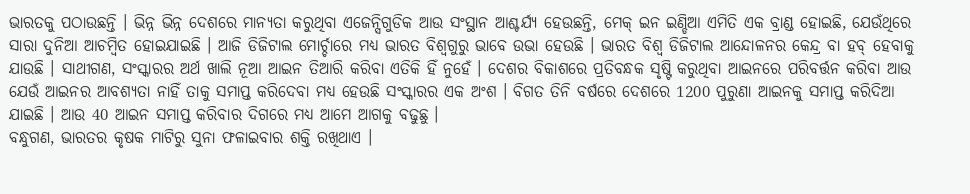ଭାରତକୁ ପଠାଉଛନ୍ତି । ଭିନ୍ନ ଭିନ୍ନ ଦେଶରେ ମାନ୍ୟତା କରୁଥିବା ଏଜେନ୍ସିଗୁଡିକ ଆଉ ସଂସ୍ଥାନ ଆଶ୍ଚର୍ଯ୍ୟ ହେଉଛନ୍ତି, ମେକ୍ ଇନ ଇଣ୍ଡିଆ ଏମିତି ଏକ ବ୍ରାଣ୍ଡ ହୋଇଛି, ଯେଉଁଥିରେ ସାରା ଦୁନିଆ ଆଚମ୍ବିତ ହୋଇଯାଇଛି । ଆଜି ଡିଜିଟାଲ ମୋର୍ଚ୍ଚାରେ ମଧ୍ୟ ଭାରତ ବିଶ୍ୱଗୁରୁ ଭାବେ ଉଭା ହେଉଛି । ଭାରତ ବିଶ୍ୱ ଡିଜିଟାଲ ଆନ୍ଦୋଳନର କେନ୍ଦ୍ର ବା ହବ୍ ହେବାକୁ ଯାଉଛି । ସାଥୀଗଣ, ସଂସ୍କାରର ଅର୍ଥ ଖାଲି ନୂଆ ଆଇନ ତିଆରି କରିବା ଏତିକି ହିଁ ନୁହେଁ । ଦେଶର ବିକାଶରେ ପ୍ରତିବନ୍ଧକ ସୃଷ୍ଟି କରୁଥିବା ଆଇନରେ ପରିବର୍ତ୍ତନ କରିବା ଆଉ ଯେଉଁ ଆଇନର ଆବଶ୍ୟତା ନାହିଁ ତାକୁ ସମାପ୍ତ କରିଦେବା ମଧ୍ୟ ହେଉଛି ସଂସ୍କାରର ଏକ ଅଂଶ । ବିଗତ ତିନି ବର୍ଷରେ ଦେଶରେ 1200 ପୁରୁଣା ଆଇନକୁ ସମାପ୍ତ କରିଦିଆ ଯାଇଛି । ଆଉ 40 ଆଇନ ସମାପ୍ତ କରିବାର ଦିଗରେ ମଧ୍ୟ ଆମେ ଆଗକୁ ବଢୁଛୁ ।
ବନ୍ଧୁଗଣ, ଭାରତର କୃଷକ ମାଟିରୁ ସୁନା ଫଳାଇବାର ଶକ୍ତି ରଖିଥାଏ ।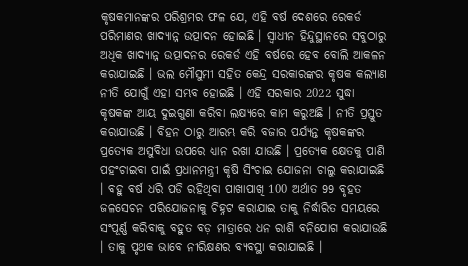କୃଷକମାନଙ୍କର ପରିଶ୍ରମର ଫଳ ଯେ, ଏହି ବର୍ଷ ଦେଶରେ ରେକର୍ଡ ପରିମାଣର ଖାଦ୍ୟାନ୍ନ ଉତ୍ପାଦନ ହୋଇଛି । ସ୍ୱାଧୀନ ହିନ୍ଦୁସ୍ଥାନରେ ସବୁଠାରୁ ଅଧିକ ଖାଦ୍ୟାନ୍ନ ଉତ୍ପାଦନର ରେକର୍ଡ ଏହି ବର୍ଷରେ ହେବ ବୋଲି ଆକଳନ କରାଯାଇଛି । ଭଲ ମୌସୁମୀ ସହିତ କେନ୍ଦ୍ର ସରକାରଙ୍କର କୃଷକ କଲ୍ୟାଣ ନୀତି ଯୋଗୁଁ ଏହା ସମ୍ଭବ ହୋଇଛି । ଏହି ସରକାର 2022 ସୁଦ୍ଧା କୃଷକଙ୍କ ଆୟ ଦୁଇଗୁଣା କରିବା ଲକ୍ଷ୍ୟରେ କାମ କରୁଅଛି । ନୀତି ପ୍ରସ୍ତୁତ କରାଯାଉଛି । ବିହନ ଠାରୁ ଆରମ୍ଭ କରି ବଜାର ପର୍ଯ୍ୟନ୍ତ କୃଷକଙ୍କର ପ୍ରତ୍ୟେକ ଅସୁବିଧା ଉପରେ ଧ୍ୟାନ ରଖା ଯାଉଛି । ପ୍ରତ୍ୟେକ କ୍ଷେତକୁ ପାଣି ପହଂଚାଇବା ପାଇଁ ପ୍ରଧାନମନ୍ତ୍ରୀ କୃଷି ସିଂଚାଇ ଯୋଜନା ଚାଲୁ କରାଯାଇଛି । ବହୁ ବର୍ଷ ଧରି ପଡି ରହିଥିବା ପାଖାପାଖି 100 ଅର୍ଥାତ 99 ବୃହତ ଜଳସେଚନ ପରିଯୋଜନାକୁ ଚିହ୍ନଟ କରାଯାଇ ତାକୁ ନିର୍ଦ୍ଧାରିତ ସମୟରେ ସଂପୂର୍ଣ୍ଣ କରିବାକୁ ବହୁତ ବଡ଼ ମାତ୍ରାରେ ଧନ ରାଶି ବନିଯୋଗ କରାଯାଉଛି । ତାକୁ ପୃଥକ ଭାବେ ନୀରିକ୍ଷଣର ବ୍ୟବସ୍ଥା କରାଯାଇଛି ।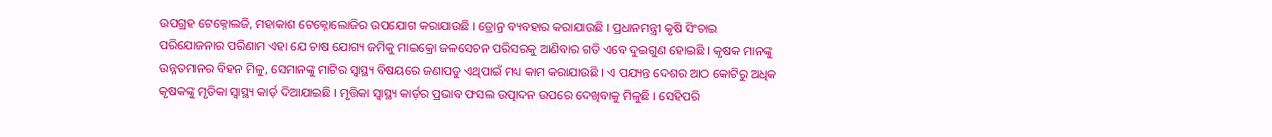ଉପଗ୍ରହ ଟେକ୍ନୋଲଜି, ମହାକାଶ ଟେକ୍ନୋଲୋଜିର ଉପଯୋଗ କରାଯାଉଛି । ଡ୍ରୋନ୍ର ବ୍ୟବହାର କରାଯାଉଛି । ପ୍ରଧାନମନ୍ତ୍ରୀ କୃଷି ସିଂଚାଇ ପରିଯୋଜନାର ପରିଣାମ ଏହା ଯେ ଚାଷ ଯୋଗ୍ୟ ଜମିକୁ ମାଇକ୍ରୋ ଜଳସେଚନ ପରିସରକୁ ଆଣିବାର ଗତି ଏବେ ଦୁଇଗୁଣ ହୋଇଛି । କୃଷକ ମାନଙ୍କୁ ଉନ୍ନତମାନର ବିହନ ମିଳୁ, ସେମାନଙ୍କୁ ମାଟିର ସ୍ୱାସ୍ଥ୍ୟ ବିଷୟରେ ଜଣାପଡୁ ଏଥିପାଇଁ ମଧ୍ୟ କାମ କରାଯାଉଛି । ଏ ପଯ୍ୟନ୍ତ ଦେଶର ଆଠ କୋଟିରୁ ଅଧିକ କୃଷକଙ୍କୁ ମୃତିକା ସ୍ୱାସ୍ଥ୍ୟ କାର୍ଡ଼ ଦିଆଯାଇଛି । ମୃତ୍ତିକା ସ୍ୱାସ୍ଥ୍ୟ କାର୍ଡ଼ର ପ୍ରଭାବ ଫସଲ ଉତ୍ପାଦନ ଉପରେ ଦେଖିବାକୁ ମିଳୁଛି । ସେହିପରି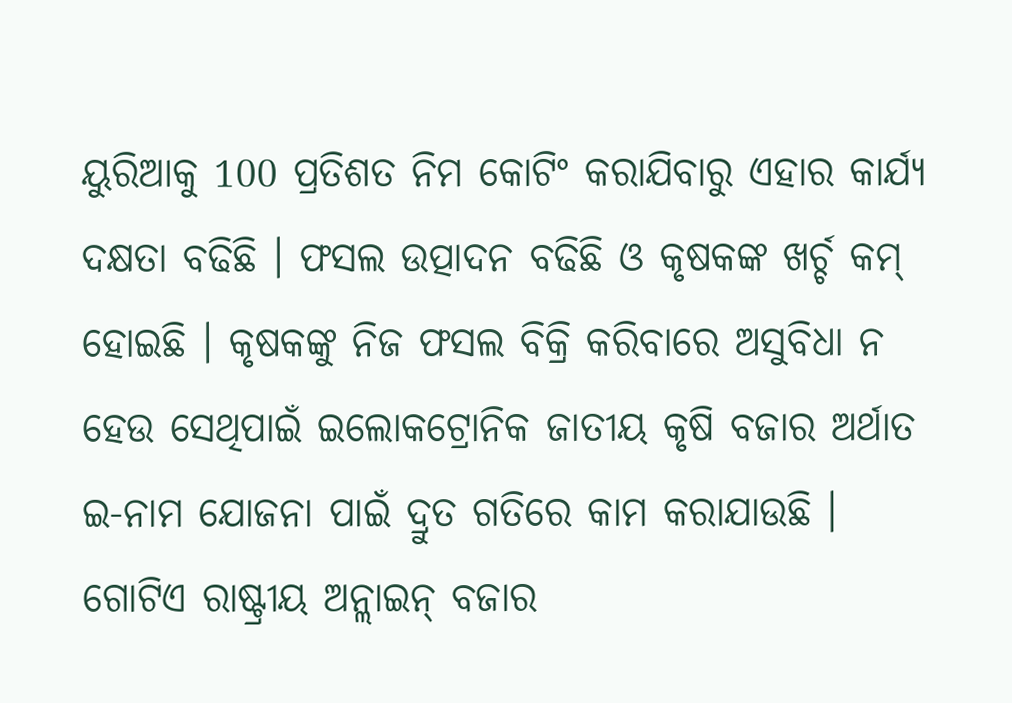ୟୁରିଆକୁ 100 ପ୍ରତିଶତ ନିମ କୋଟିଂ କରାଯିବାରୁ ଏହାର କାର୍ଯ୍ୟ ଦକ୍ଷତା ବଢିଛି । ଫସଲ ଉତ୍ପାଦନ ବଢିଛି ଓ କୃଷକଙ୍କ ଖର୍ଚ୍ଚ କମ୍ ହୋଇଛି । କୃଷକଙ୍କୁ ନିଜ ଫସଲ ବିକ୍ରି କରିବାରେ ଅସୁବିଧା ନ ହେଉ ସେଥିପାଇଁ ଇଲୋକଟ୍ରୋନିକ ଜାତୀୟ କୃଷି ବଜାର ଅର୍ଥାତ ଇ-ନାମ ଯୋଜନା ପାଇଁ ଦ୍ରୁତ ଗତିରେ କାମ କରାଯାଉଛି । ଗୋଟିଏ ରାଷ୍ଟ୍ରୀୟ ଅନ୍ଲାଇନ୍ ବଜାର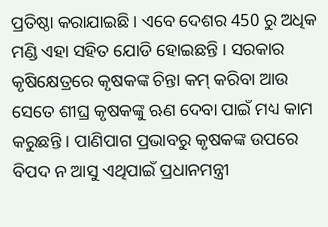ପ୍ରତିଷ୍ଠା କରାଯାଇଛି । ଏବେ ଦେଶର 450 ରୁ ଅଧିକ ମଣ୍ଡି ଏହା ସହିତ ଯୋଡି ହୋଇଛନ୍ତି । ସରକାର କୃଷିକ୍ଷେତ୍ରରେ କୃଷକଙ୍କ ଚିନ୍ତା କମ୍ କରିବା ଆଉ ସେତେ ଶୀଘ୍ର କୃଷକଙ୍କୁ ଋଣ ଦେବା ପାଇଁ ମଧ୍ୟ କାମ କରୁଛନ୍ତି । ପାଣିପାଗ ପ୍ରଭାବରୁ କୃଷକଙ୍କ ଉପରେ ବିପଦ ନ ଆସୁ ଏଥିପାଇଁ ପ୍ରଧାନମନ୍ତ୍ରୀ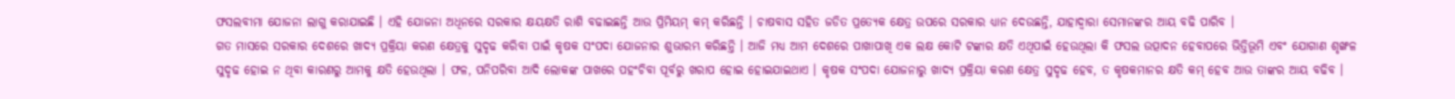ଫସଲବୀମା ଯୋଜନା ଲାଗୁ କରାଯାଇଛି । ଏହି ଯୋଜନା ଅଧିନରେ ସରକାର କ୍ଷୟକ୍ଷତି ରାଶି ବଢାଇଛନ୍ତି ଆଉ ପ୍ରିମିୟମ୍ କମ୍ କରିଛନ୍ତି । ଚାଷବାସ ସହିତ ଜଡିତ ପ୍ରତ୍ୟେକ କ୍ଷେତ୍ର ଉପରେ ସରକାର ଧ୍ୟାନ ଦେଉଛନ୍ତି, ଯାହାଦ୍ୱାରା ସେମାନଙ୍କର ଆୟ ବଢି ପାରିବ ।
ଗତ ମାସରେ ସରକାର ଦେଶରେ ଖାଦ୍ୟ ପ୍ରକ୍ରିୟା କରଣ କ୍ଷେତ୍ରକୁ ସୁଦୃଢ କରିବା ପାଇଁ କୃଷକ ସଂପଦା ଯୋଜନାର ଶୁଭାରମ୍ଭ କରିଛନ୍ତି । ଆଜି ମଧ୍ୟ ଆମ ଦେଶରେ ପାଖାପାଖି ଏକ ଲକ୍ଷ କୋଟି ଟଙ୍କାର କ୍ଷତି ଏଥିପାଇଁ ହେଉଥିଲା କି ଫସଲ ଉତ୍ପାଦନ ହେବାପରେ ଭିତ୍ତିଭୂମି ଏବଂ ଯୋଗାଣ ଶୃଙ୍ଖଳ ସୁଦୃଢ ହୋଇ ନ ଥିବା କାରଣରୁ ଆମକୁ କ୍ଷତି ହେଉଥିଲା । ଫଳ, ପନିପରିବା ଆଦି ଲୋକଙ୍କ ପାଖରେ ପହଂଚିବା ପୂର୍ବରୁ ଖରାପ ହୋଇ ହୋଇଯାଇଥାଏ । କୃଷକ ସଂପଦା ଯୋଜନାରୁ ଖାଦ୍ୟ ପ୍ରକ୍ରିୟା କରଣ କ୍ଷେତ୍ର ସୁଦୃଢ ହେବ, ତ କୃଷକମାନର କ୍ଷତି କମ୍ ହେବ ଆଉ ତାଙ୍କର ଆୟ ବଢିବ ।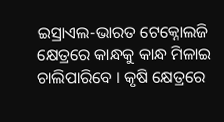ଇସ୍ରାଏଲ-ଭାରତ ଟେକ୍ନୋଲଜି କ୍ଷେତ୍ରରେ କାନ୍ଧକୁ କାନ୍ଧ ମିଳାଇ ଚାଲିପାରିବେ । କୃଷି କ୍ଷେତ୍ରରେ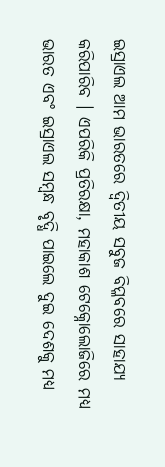ଇସ୍ରାଏଲ ଆମ ଭାରତରେ ଦ୍ୱିତୀୟ ସବୁଜ ବିପ୍ଳବରେ ସାହାଯ୍ୟ କରିପାରିବ । ଏପରିକି ପ୍ରତିରକ୍ଷା, ମହାକାଶ ଟେକ୍ନୋଲୋଜିରେ ମଧ୍ୟ ଭାରତ ଏବଂ ଇସ୍ରାଏଲ ସମ୍ବନ୍ଧ ବୃଦ୍ଧି ପାଇଲେ ଦୁଇ ଦେଶକୁ ମଧ୍ୟ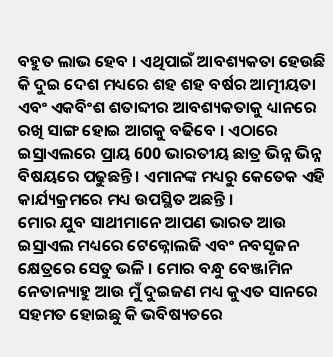ବହୁତ ଲାଭ ହେବ । ଏଥିପାଇଁ ଆବଶ୍ୟକତା ହେଉଛି କି ଦୁଇ ଦେଶ ମଧ୍ୟରେ ଶହ ଶହ ବର୍ଷର ଆତ୍ମୀୟତା ଏବଂ ଏକବିଂଶ ଶତାବ୍ଦୀର ଆବଶ୍ୟକତାକୁ ଧ୍ୟାନରେ ରଖି ସାଙ୍ଗ ହୋଇ ଆଗକୁ ବଢିବେ । ଏଠାରେ ଇସ୍ରାଏଲରେ ପ୍ରାୟ 600 ଭାରତୀୟ ଛାତ୍ର ଭିନ୍ନ ଭିନ୍ନ ବିଷୟରେ ପଢୁଛନ୍ତି । ଏମାନଙ୍କ ମଧ୍ୟରୁ କେତେକ ଏହି କାର୍ଯ୍ୟକ୍ରମରେ ମଧ୍ୟ ଉପସ୍ଥିତ ଅଛନ୍ତି ।
ମୋର ଯୁବ ସାଥୀମାନେ ଆପଣ ଭାରତ ଆଉ ଇସ୍ରାଏଲ ମଧ୍ୟରେ ଟେକ୍ନୋଲଜି ଏବଂ ନବସୃଜନ କ୍ଷେତ୍ରରେ ସେତୁ ଭଳି । ମୋର ବନ୍ଧୁ ବେଞ୍ଜାମିନ ନେତାନ୍ୟାହୁ ଆଉ ମୁଁ ଦୁଇଜଣ ମଧ୍ୟ କୁଏତ ସାନରେ ସହମତ ହୋଇଛୁ କି ଭବିଷ୍ୟତରେ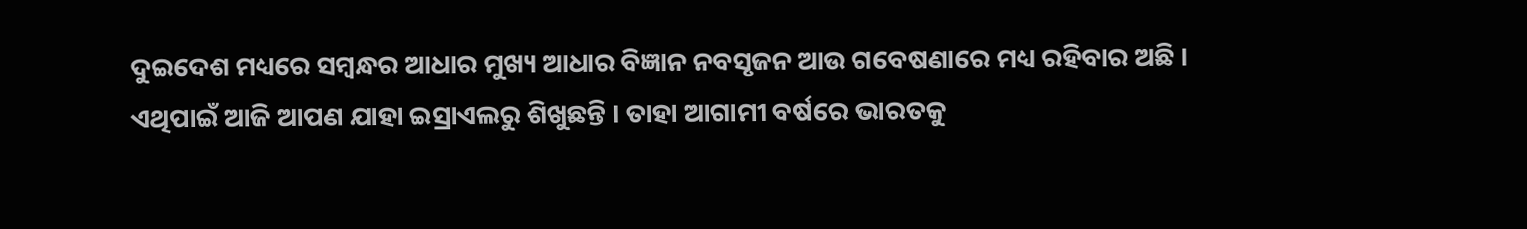ଦୁଇଦେଶ ମଧ୍ୟରେ ସମ୍ବନ୍ଧର ଆଧାର ମୁଖ୍ୟ ଆଧାର ବିଜ୍ଞାନ ନବସୃଜନ ଆଉ ଗବେଷଣାରେ ମଧ୍ୟ ରହିବାର ଅଛି । ଏଥିପାଇଁ ଆଜି ଆପଣ ଯାହା ଇସ୍ରାଏଲରୁ ଶିଖୁଛନ୍ତି । ତାହା ଆଗାମୀ ବର୍ଷରେ ଭାରତକୁ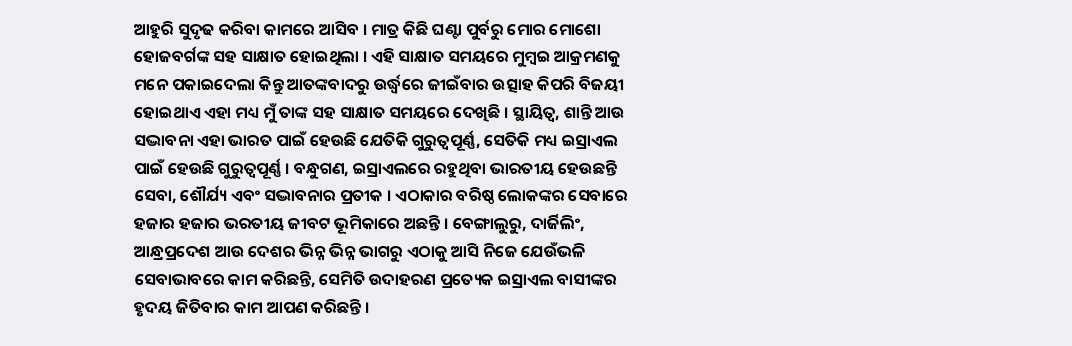ଆହୁରି ସୁଦୃଢ କରିବା କାମରେ ଆସିବ । ମାତ୍ର କିଛି ଘଣ୍ଟା ପୁର୍ବରୁ ମୋର ମୋଶୋ ହୋଜବର୍ଗଙ୍କ ସହ ସାକ୍ଷାତ ହୋଇଥିଲା । ଏହି ସାକ୍ଷାତ ସମୟରେ ମୁମ୍ବଇ ଆକ୍ରମଣକୁ ମନେ ପକାଇଦେଲା କିନ୍ତୁ ଆତଙ୍କବାଦରୁ ଉର୍ଦ୍ଧ୍ଵରେ ଜୀଇଁବାର ଉତ୍ସାହ କିପରି ବିଜୟୀ ହୋଇଥାଏ ଏହା ମଧ୍ୟ ମୁଁ ତାଙ୍କ ସହ ସାକ୍ଷାତ ସମୟରେ ଦେଖିଛି । ସ୍ଥାୟିତ୍ୱ, ଶାନ୍ତି ଆଉ ସଦ୍ଭାବନା ଏହା ଭାରତ ପାଇଁ ହେଉଛି ଯେତିକି ଗୁରୁତ୍ୱପୂର୍ଣ୍ଣ, ସେତିକି ମଧ୍ୟ ଇସ୍ରାଏଲ ପାଇଁ ହେଉଛି ଗୁରୁତ୍ୱପୂର୍ଣ୍ଣ । ବନ୍ଧୁଗଣ, ଇସ୍ରାଏଲରେ ରହୁଥିବା ଭାରତୀୟ ହେଉଛନ୍ତି ସେବା, ଶୌର୍ଯ୍ୟ ଏବଂ ସଦ୍ଭାବନାର ପ୍ରତୀକ । ଏଠାକାର ବରିଷ୍ଠ ଲୋକଙ୍କର ସେବାରେ ହଜାର ହଜାର ଭରତୀୟ ଜୀବଟ ଭୂମିକାରେ ଅଛନ୍ତି । ବେଙ୍ଗାଲୁରୁ, ଦାର୍ଜିଲିଂ, ଆନ୍ଧ୍ରପ୍ରଦେଶ ଆଉ ଦେଶର ଭିନ୍ନ ଭିନ୍ନ ଭାଗରୁ ଏଠାକୁ ଆସି ନିଜେ ଯେଉଁଭଳି ସେବାଭାବରେ କାମ କରିଛନ୍ତି, ସେମିତି ଉଦାହରଣ ପ୍ରତ୍ୟେକ ଇସ୍ରାଏଲ ବାସୀଙ୍କର ହୃଦୟ ଜିତିବାର କାମ ଆପଣ କରିଛନ୍ତି ।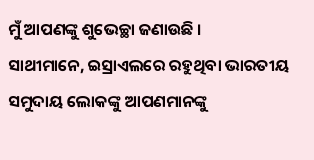ମୁଁ ଆପଣଙ୍କୁ ଶୁଭେଚ୍ଛା ଜଣାଉଛି ।
ସାଥୀମାନେ, ଇସ୍ରାଏଲରେ ରହୁଥିବା ଭାରତୀୟ ସମୁଦାୟ ଲୋକଙ୍କୁ ଆପଣମାନଙ୍କୁ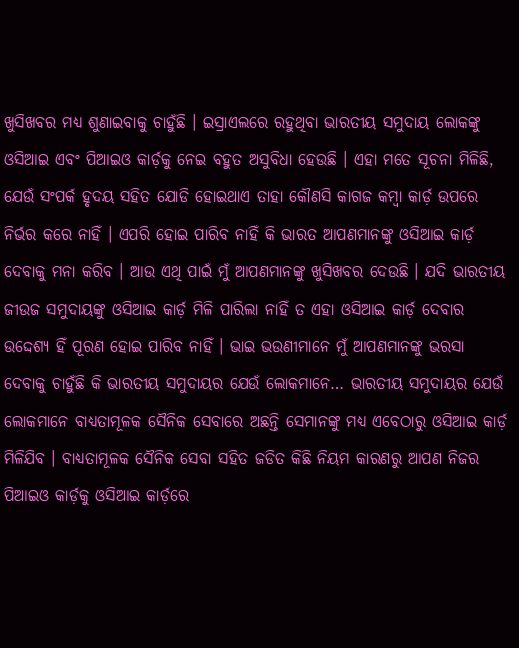ଖୁସିଖବର ମଧ୍ୟ ଶୁଣାଇବାକୁ ଚାହୁଁଛି । ଇସ୍ରାଏଲରେ ରହୁଥିବା ଭାରତୀୟ ସମୁଦାୟ ଲୋକଙ୍କୁ ଓସିଆଇ ଏବଂ ପିଆଇଓ କାର୍ଡ଼କୁ ନେଇ ବହୁତ ଅସୁବିଧା ହେଉଛି । ଏହା ମତେ ସୂଚନା ମିଳିଛି, ଯେଉଁ ସଂପର୍କ ହୃଦୟ ସହିତ ଯୋଡି ହୋଇଥାଏ ତାହା କୌଣସି କାଗଜ କମ୍ବା କାର୍ଡ଼ ଉପରେ ନିର୍ଭର କରେ ନାହିଁ । ଏପରି ହୋଇ ପାରିବ ନାହିଁ କି ଭାରତ ଆପଣମାନଙ୍କୁ ଓସିଆଇ କାର୍ଡ଼ ଦେବାକୁ ମନା କରିବ । ଆଉ ଏଥି ପାଇଁ ମୁଁ ଆପଣମାନଙ୍କୁ ଖୁସିଖବର ଦେଉଛି । ଯଦି ଭାରତୀୟ ଜୀଉଜ ସମୁଦାୟଙ୍କୁ ଓସିଆଇ କାର୍ଡ଼ ମିଳି ପାରିଲା ନାହିଁ ତ ଏହା ଓସିଆଇ କାର୍ଡ଼ ଦେବାର ଉଦ୍ଦେଶ୍ୟ ହିଁ ପୂରଣ ହୋଇ ପାରିବ ନାହିଁ । ଭାଇ ଭଉଣୀମାନେ ମୁଁ ଆପଣମାନଙ୍କୁ ଭରସା ଦେବାକୁ ଚାହୁଁଛି କି ଭାରତୀୟ ସମୁଦାୟର ଯେଉଁ ଲୋକମାନେ… ଭାରତୀୟ ସମୁଦାୟର ଯେଉଁ ଲୋକମାନେ ବାଧ୍ୟତାମୂଳକ ସୈନିକ ସେବାରେ ଅଛନ୍ତି ସେମାନଙ୍କୁ ମଧ୍ୟ ଏବେଠାରୁ ଓସିଆଇ କାର୍ଡ଼ ମିଳିଯିବ । ବାଧ୍ୟତାମୂଳକ ସୈନିକ ସେବା ସହିତ ଜଡିତ କିଛି ନିୟମ କାରଣରୁ ଆପଣ ନିଜର ପିଆଇଓ କାର୍ଡ଼କୁ ଓସିଆଇ କାର୍ଡ଼ରେ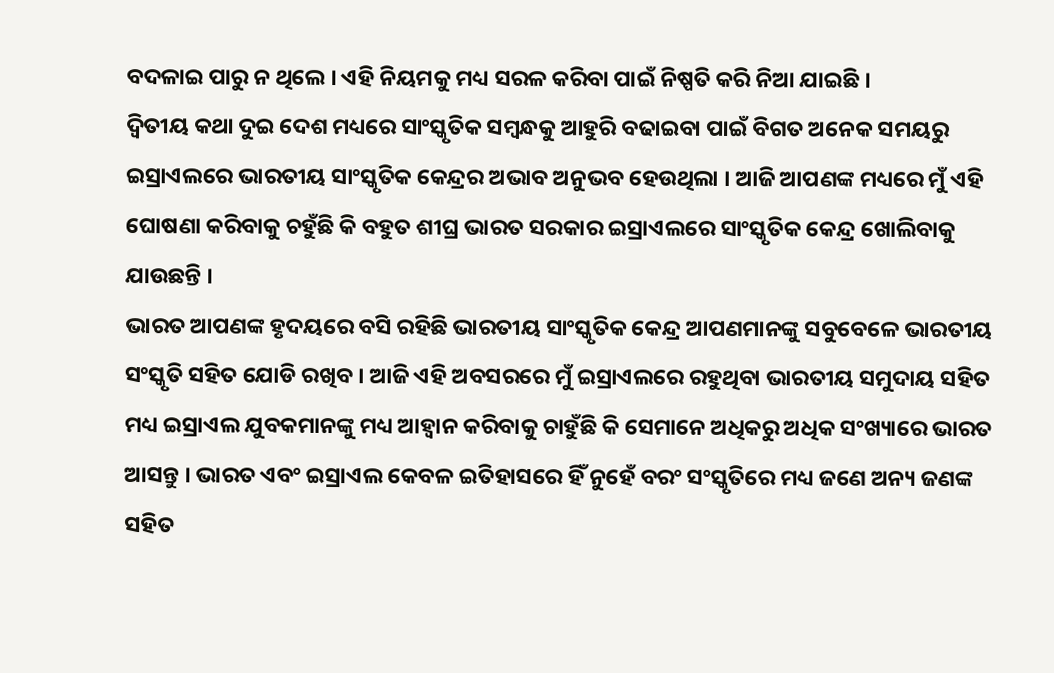ବଦଳାଇ ପାରୁ ନ ଥିଲେ । ଏହି ନିୟମକୁ ମଧ୍ୟ ସରଳ କରିବା ପାଇଁ ନିଷ୍ପତି କରି ନିଆ ଯାଇଛି ।
ଦ୍ୱିତୀୟ କଥା ଦୁଇ ଦେଶ ମଧ୍ୟରେ ସାଂସ୍କୃତିକ ସମ୍ବନ୍ଧକୁ ଆହୁରି ବଢାଇବା ପାଇଁ ବିଗତ ଅନେକ ସମୟରୁ ଇସ୍ରାଏଲରେ ଭାରତୀୟ ସାଂସ୍କୃତିକ କେନ୍ଦ୍ରର ଅଭାବ ଅନୁଭବ ହେଉଥିଲା । ଆଜି ଆପଣଙ୍କ ମଧ୍ୟରେ ମୁଁ ଏହି ଘୋଷଣା କରିବାକୁ ଚହୁଁଛି କି ବହୁତ ଶୀଘ୍ର ଭାରତ ସରକାର ଇସ୍ରାଏଲରେ ସାଂସ୍କୃତିକ କେନ୍ଦ୍ର ଖୋଲିବାକୁ ଯାଉଛନ୍ତି ।
ଭାରତ ଆପଣଙ୍କ ହୃଦୟରେ ବସି ରହିଛି ଭାରତୀୟ ସାଂସ୍କୃତିକ କେନ୍ଦ୍ର ଆପଣମାନଙ୍କୁ ସବୁବେଳେ ଭାରତୀୟ ସଂସ୍କୃତି ସହିତ ଯୋଡି ରଖିବ । ଆଜି ଏହି ଅବସରରେ ମୁଁ ଇସ୍ରାଏଲରେ ରହୁଥିବା ଭାରତୀୟ ସମୁଦାୟ ସହିତ ମଧ୍ୟ ଇସ୍ରାଏଲ ଯୁବକମାନଙ୍କୁ ମଧ୍ୟ ଆହ୍ୱାନ କରିବାକୁ ଚାହୁଁଛି କି ସେମାନେ ଅଧିକରୁ ଅଧିକ ସଂଖ୍ୟାରେ ଭାରତ ଆସନ୍ତୁ । ଭାରତ ଏବଂ ଇସ୍ରାଏଲ କେବଳ ଇତିହାସରେ ହିଁ ନୁହେଁ ବରଂ ସଂସ୍କୃତିରେ ମଧ୍ୟ ଜଣେ ଅନ୍ୟ ଜଣଙ୍କ ସହିତ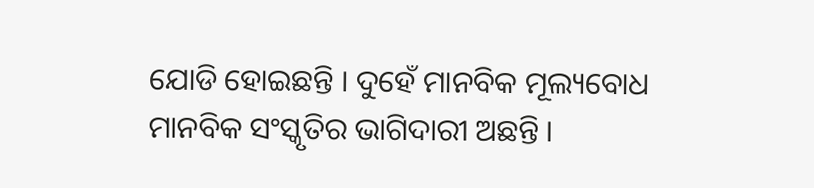ଯୋଡି ହୋଇଛନ୍ତି । ଦୁହେଁ ମାନବିକ ମୂଲ୍ୟବୋଧ ମାନବିକ ସଂସ୍କୃତିର ଭାଗିଦାରୀ ଅଛନ୍ତି ।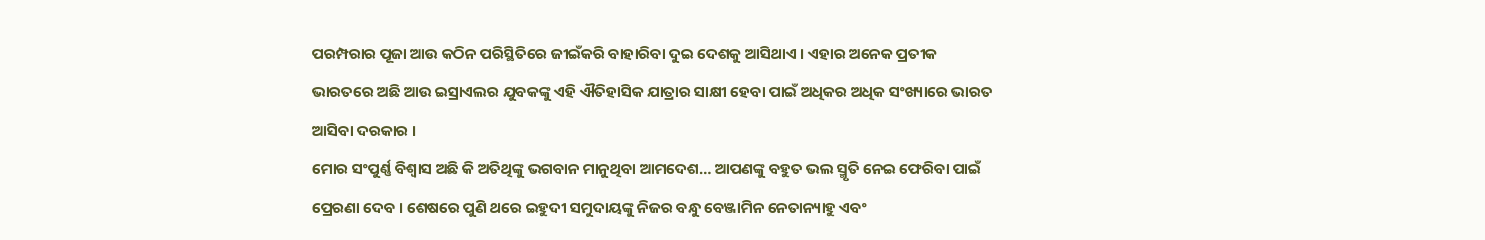ପରମ୍ପରାର ପୂଜା ଆଉ କଠିନ ପରିସ୍ଥିତିରେ ଜୀଇଁକରି ବାହାରିବା ଦୁଇ ଦେଶକୁ ଆସିଥାଏ । ଏହାର ଅନେକ ପ୍ରତୀକ ଭାରତରେ ଅଛି ଆଉ ଇସ୍ରାଏଲର ଯୁବକଙ୍କୁ ଏହି ଐତିହାସିକ ଯାତ୍ରାର ସାକ୍ଷୀ ହେବା ପାଇଁ ଅଧିକର ଅଧିକ ସଂଖ୍ୟାରେ ଭାରତ ଆସିବା ଦରକାର ।
ମୋର ସଂପୁର୍ଣ୍ଣ ବିଶ୍ୱାସ ଅଛି କି ଅତିଥିଙ୍କୁ ଭଗବାନ ମାନୁଥିବା ଆମଦେଶ… ଆପଣଙ୍କୁ ବହୁତ ଭଲ ସ୍ମୃତି ନେଇ ଫେରିବା ପାଇଁ ପ୍ରେରଣା ଦେବ । ଶେଷରେ ପୁଣି ଥରେ ଇହୁଦୀ ସମୁଦାୟଙ୍କୁ ନିଜର ବନ୍ଧୁ ବେଞ୍ଜାମିନ ନେତାନ୍ୟାହୁ ଏବଂ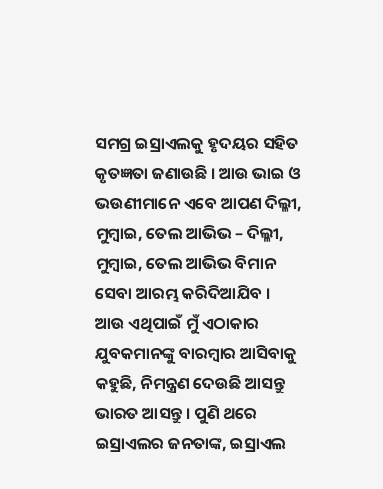ସମଗ୍ର ଇସ୍ରାଏଲକୁ ହୃଦୟର ସହିତ କୃତଜ୍ଞତା ଜଣାଉଛି । ଆଉ ଭାଇ ଓ ଭଉଣୀମାନେ ଏବେ ଆପଣ ଦିଲ୍ଳୀ, ମୁମ୍ବାଇ, ତେଲ ଆଭିଭ – ଦିଲ୍ଳୀ, ମୁମ୍ବାଇ, ତେଲ ଆଭିଭ ବିମାନ ସେବା ଆରମ୍ଭ କରିଦିଆଯିବ । ଆଉ ଏଥିପାଇଁ ମୁଁ ଏଠାକାର ଯୁବକମାନଙ୍କୁ ବାରମ୍ବାର ଆସିବାକୁ କହୁଛି, ନିମନ୍ତ୍ରଣ ଦେଉଛି ଆସନ୍ତୁ ଭାରତ ଆସନ୍ତୁ । ପୁଣି ଥରେ ଇସ୍ରାଏଲର ଜନତାଙ୍କ, ଇସ୍ରାଏଲ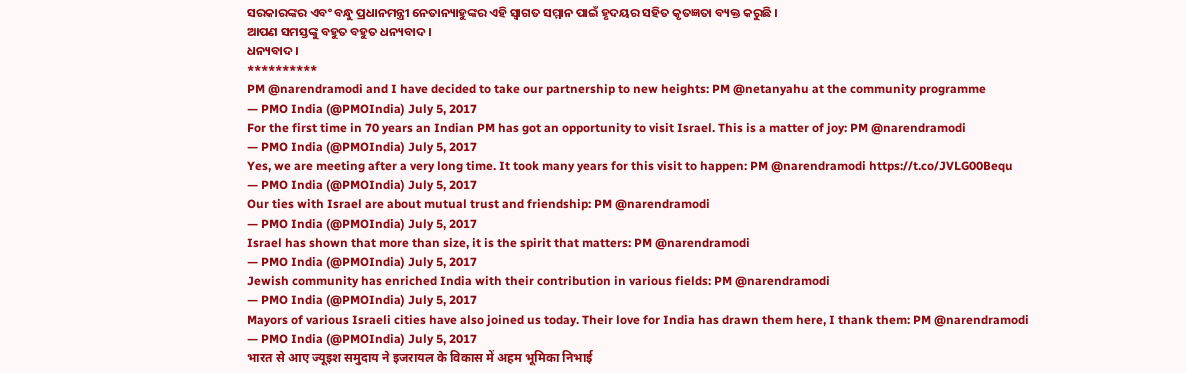ସରକାରଙ୍କର ଏବଂ ବନ୍ଧୁ ପ୍ରଧାନମନ୍ତ୍ରୀ ନେତାନ୍ୟାହୁଙ୍କର ଏହି ସ୍ୱାଗତ ସମ୍ମାନ ପାଇଁ ହୃଦୟର ସହିତ କୃତଜ୍ଞତା ବ୍ୟକ୍ତ କରୁଛି ।
ଆପଣ ସମସ୍ତଙ୍କୁ ବହୁତ ବହୁତ ଧନ୍ୟବାଦ ।
ଧନ୍ୟବାଦ ।
**********
PM @narendramodi and I have decided to take our partnership to new heights: PM @netanyahu at the community programme
— PMO India (@PMOIndia) July 5, 2017
For the first time in 70 years an Indian PM has got an opportunity to visit Israel. This is a matter of joy: PM @narendramodi
— PMO India (@PMOIndia) July 5, 2017
Yes, we are meeting after a very long time. It took many years for this visit to happen: PM @narendramodi https://t.co/JVLG00Bequ
— PMO India (@PMOIndia) July 5, 2017
Our ties with Israel are about mutual trust and friendship: PM @narendramodi
— PMO India (@PMOIndia) July 5, 2017
Israel has shown that more than size, it is the spirit that matters: PM @narendramodi
— PMO India (@PMOIndia) July 5, 2017
Jewish community has enriched India with their contribution in various fields: PM @narendramodi
— PMO India (@PMOIndia) July 5, 2017
Mayors of various Israeli cities have also joined us today. Their love for India has drawn them here, I thank them: PM @narendramodi
— PMO India (@PMOIndia) July 5, 2017
भारत से आए ज्यूइश समुदाय ने इजरायल के विकास में अहम भूमिका निभाई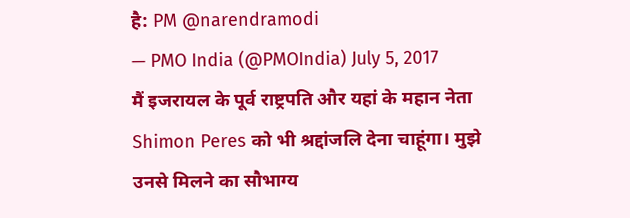है: PM @narendramodi
— PMO India (@PMOIndia) July 5, 2017
मैं इजरायल के पूर्व राष्ट्रपति और यहां के महान नेता Shimon Peres को भी श्रद्दांजलि देना चाहूंगा। मुझे उनसे मिलने का सौभाग्य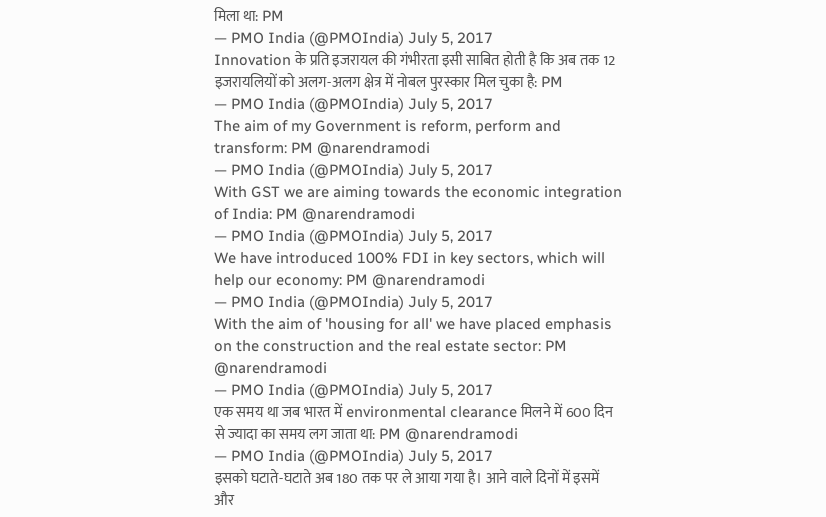मिला था: PM
— PMO India (@PMOIndia) July 5, 2017
Innovation के प्रति इजरायल की गंभीरता इसी साबित होती है कि अब तक 12 इजरायलियों को अलग-अलग क्षेत्र में नोबल पुरस्कार मिल चुका है: PM
— PMO India (@PMOIndia) July 5, 2017
The aim of my Government is reform, perform and transform: PM @narendramodi
— PMO India (@PMOIndia) July 5, 2017
With GST we are aiming towards the economic integration of India: PM @narendramodi
— PMO India (@PMOIndia) July 5, 2017
We have introduced 100% FDI in key sectors, which will help our economy: PM @narendramodi
— PMO India (@PMOIndia) July 5, 2017
With the aim of 'housing for all' we have placed emphasis on the construction and the real estate sector: PM @narendramodi
— PMO India (@PMOIndia) July 5, 2017
एक समय था जब भारत में environmental clearance मिलने में 600 दिन से ज्यादा का समय लग जाता था: PM @narendramodi
— PMO India (@PMOIndia) July 5, 2017
इसको घटाते-घटाते अब 180 तक पर ले आया गया है। आने वाले दिनों में इसमें और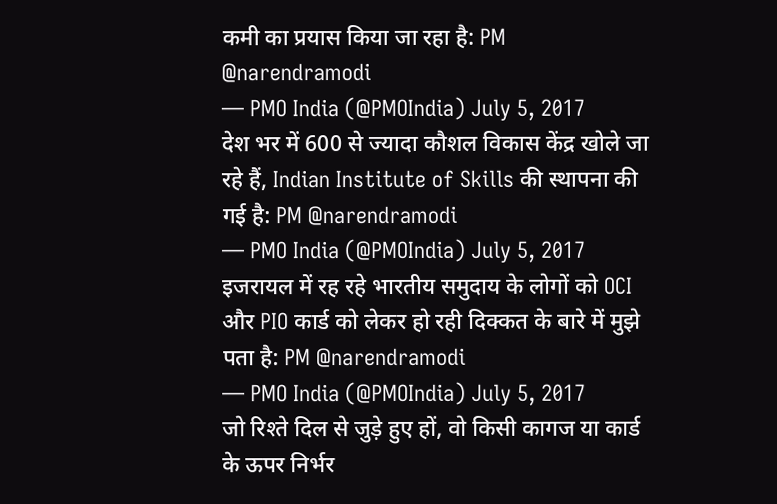कमी का प्रयास किया जा रहा है: PM @narendramodi
— PMO India (@PMOIndia) July 5, 2017
देश भर में 600 से ज्यादा कौशल विकास केंद्र खोले जा रहे हैं, Indian Institute of Skills की स्थापना की गई है: PM @narendramodi
— PMO India (@PMOIndia) July 5, 2017
इजरायल में रह रहे भारतीय समुदाय के लोगों को OCI और PIO कार्ड को लेकर हो रही दिक्कत के बारे में मुझे पता है: PM @narendramodi
— PMO India (@PMOIndia) July 5, 2017
जो रिश्ते दिल से जुड़े हुए हों, वो किसी कागज या कार्ड के ऊपर निर्भर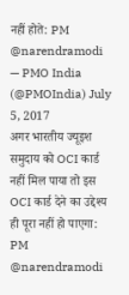नहीं होते: PM @narendramodi
— PMO India (@PMOIndia) July 5, 2017
अगर भारतीय ज्यूइश समुदाय को OCI कार्ड नहीं मिल पाया तो इस OCI कार्ड देने का उद्देश्य ही पूरा नहीं हो पाएगा: PM @narendramodi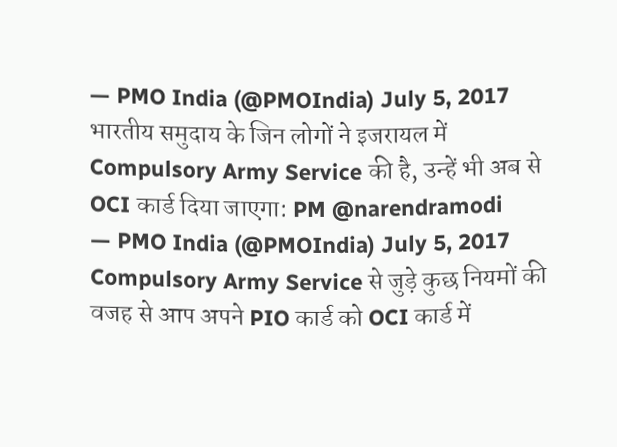— PMO India (@PMOIndia) July 5, 2017
भारतीय समुदाय के जिन लोगों ने इजरायल में Compulsory Army Service की है, उन्हें भी अब से OCI कार्ड दिया जाएगा: PM @narendramodi
— PMO India (@PMOIndia) July 5, 2017
Compulsory Army Service से जुड़े कुछ नियमों की वजह से आप अपने PIO कार्ड को OCI कार्ड में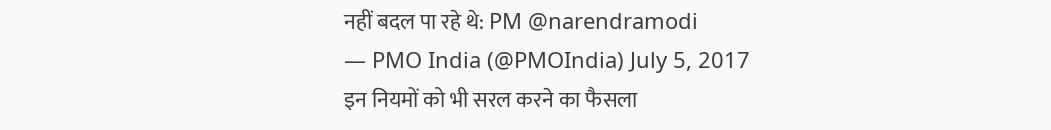नहीं बदल पा रहे थे: PM @narendramodi
— PMO India (@PMOIndia) July 5, 2017
इन नियमों को भी सरल करने का फैसला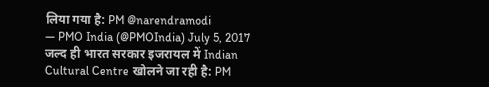लिया गया है: PM @narendramodi
— PMO India (@PMOIndia) July 5, 2017
जल्द ही भारत सरकार इजरायल में Indian Cultural Centre खोलने जा रही है: PM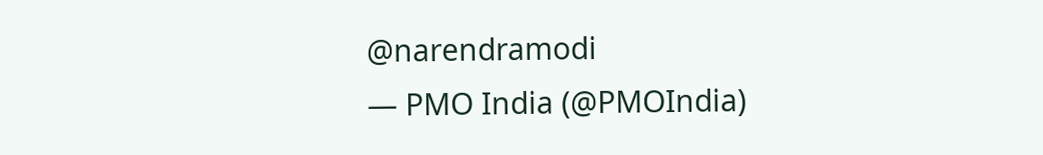@narendramodi
— PMO India (@PMOIndia)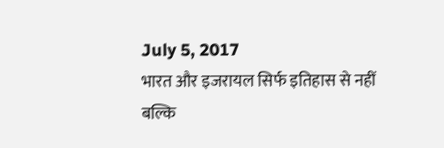July 5, 2017
भारत और इजरायल सिर्फ इतिहास से नहीं बल्कि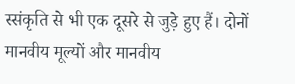स्संकृति से भी एक दूसरे से जुड़े हुए हैं। दोनों मानवीय मूल्यों और मानवीय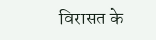विरासत के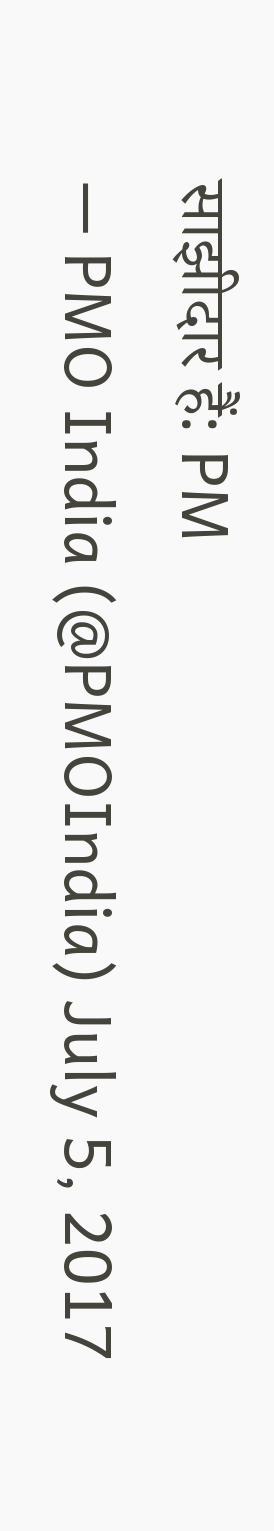साझीदार हैं: PM
— PMO India (@PMOIndia) July 5, 2017